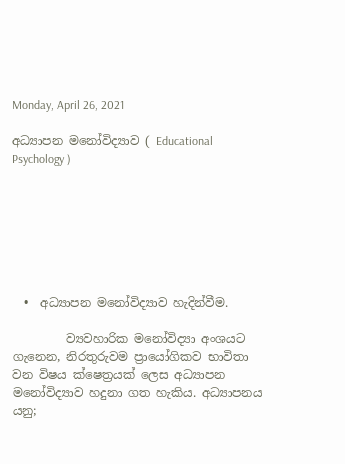Monday, April 26, 2021

අධ්‍යාපන මනෝවිද්‍යාව ( Educational Psychology )







  •  අධ්‍යාපන මනෝවිද්‍යාව හැදින්වීම.

         ව්‍යවහාරික මනෝවිද්‍යා අංශයට ගැනෙන, නිරතුරුවම ප්‍රායෝගිකව භාවිතා වන විෂය ක්ෂෙත්‍රයක් ලෙස අධ්‍යාපන මනෝවිද්‍යාව හදුනා ගත හැකිය. අධ්‍යාපනය යනු;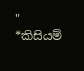" *කිසියම්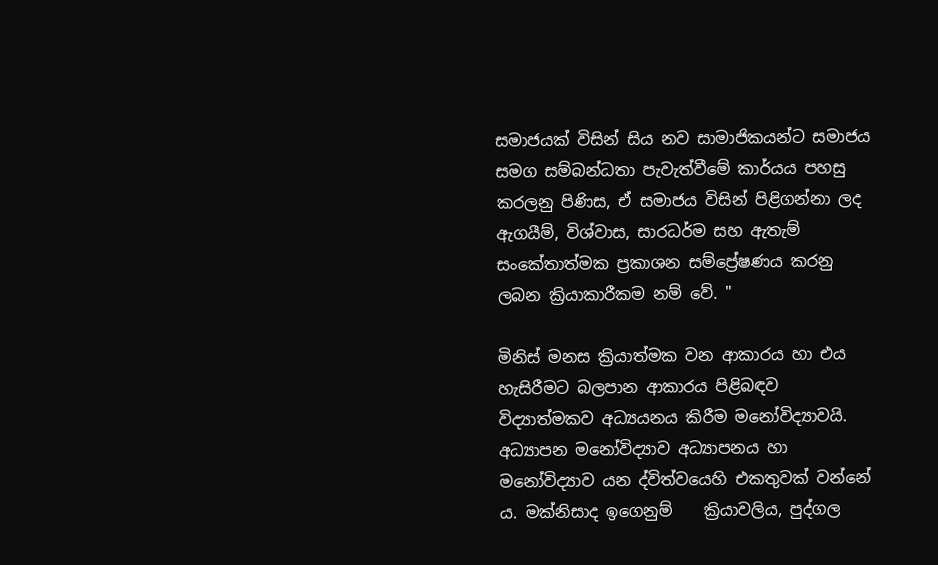සමාජයක් විසින් සිය නව සාමාජිකයන්ට සමාජය සමග සම්බන්ධතා පැවැත්වීමේ කාර්යය පහසු කරලනු පිණිස, ඒ සමාජය විසින් පිළිගන්නා ලද ඇගයීම්, විශ්වාස, සාරධර්ම සහ ඇතැම් සංකේතාත්මක ප්‍රකාශන සම්ප්‍රේෂණය කරනු ලබන ක්‍රියාකාරීකම නම් වේ. "

මිනිස් මනස ක්‍රියාත්මක වන ආකාරය හා එය හැසිරීමට බලපාන ආකාරය පිළිබඳව විද්‍යාත්මකව අධ්‍යයනය කිරීම මනෝවිද්‍යාවයි. අධ්‍යාපන මනෝවිද්‍යාව අධ්‍යාපනය හා මනෝවිද්‍යාව යන ද්විත්වයෙහි එකතුවක් වන්නේ ය. මක්නිසාද ඉගෙනුම්    ක්‍රියාවලිය, පුද්ගල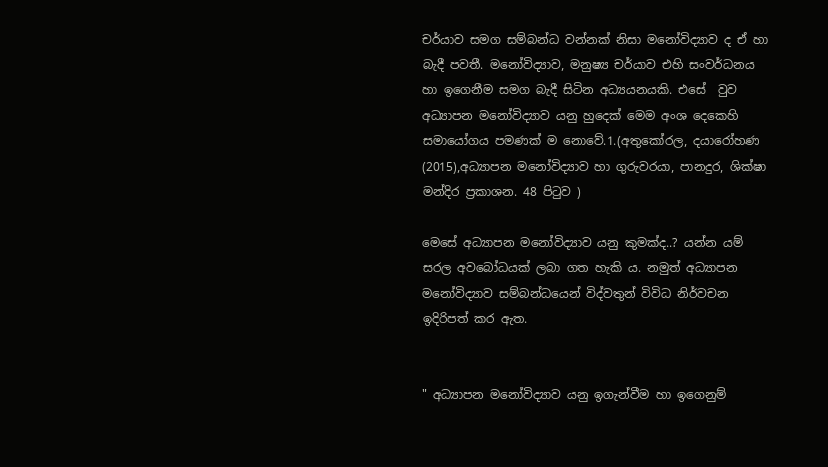චර්යාව සමග සම්බන්ධ වන්නක් නිසා මනෝවිද්‍යාව ද ඒ හා බැදී පවතී. මනෝවිද්‍යාව, මනුෂ්‍ය චර්යාව එහි සංවර්ධනය හා ඉගෙනීම සමග බැදී සිටින අධ්‍යයනයකි. එසේ  වුව අධ්‍යාපන මනෝවිද්‍යාව යනු හුදෙක් මෙම අංශ දෙකෙහි සමායෝගය පමණක් ම නොවේ.1.(අතුකෝරල, දයාරෝහණ (2015),අධ්‍යාපන මනෝවිද්‍යාව හා ගුරුවරයා, පානදුර, ශික්ෂා මන්දිර ප්‍රකාශන. 48 පිටුව )

මෙසේ අධ්‍යාපන මනෝවිද්‍යාව යනු කුමක්ද..? යන්න යම් සරල අවබෝධයක් ලබා ගත හැකි ය. නමුත් අධ්‍යාපන මනෝවිද්‍යාව සම්බන්ධයෙන් විද්වතුන් විවිධ නිර්වචන ඉදිරිපත් කර ඇත.


" අධ්‍යාපන මනෝවිද්‍යාව යනු ඉගැන්වීම හා ඉගෙනුම්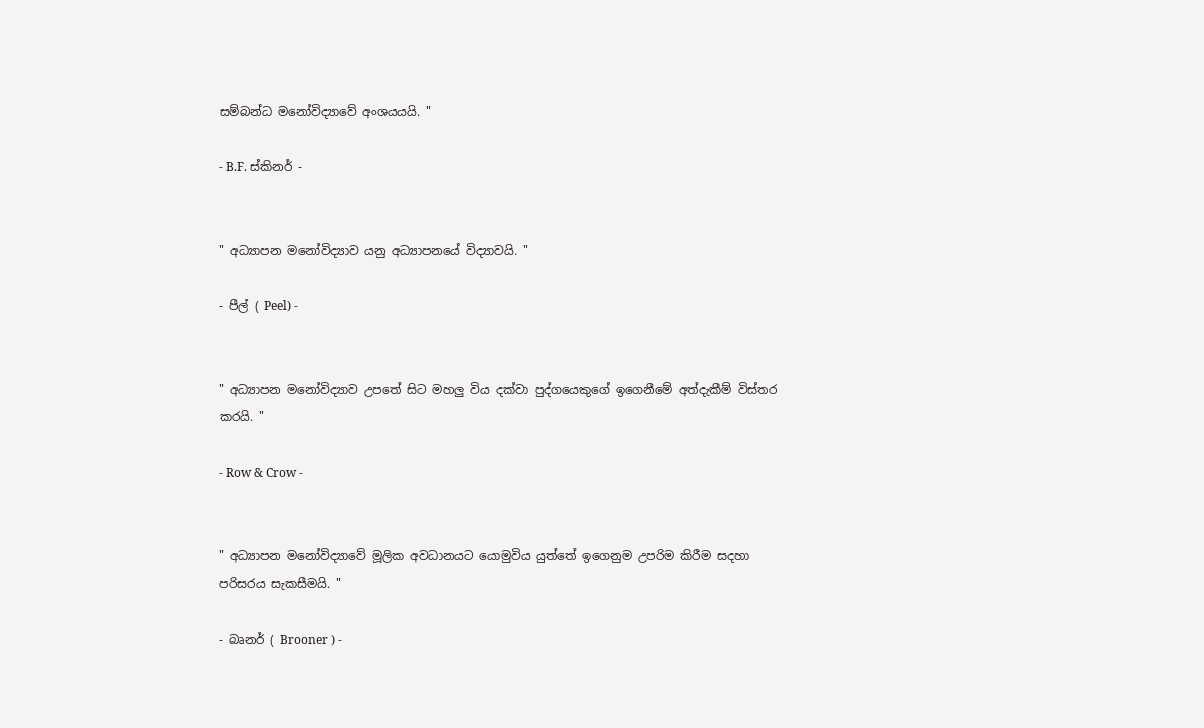සම්බන්ධ මනෝවිද්‍යාවේ අංශයයයි. "

- B.F. ස්කිනර් -


" අධ්‍යාපන මනෝවිද්‍යාව යනු අධ්‍යාපනයේ විද්‍යාවයි. "

- පීල් ( Peel) -


" අධ්‍යාපන මනෝවිද්‍යාව උපතේ සිට මහලු විය දක්වා පුද්ගයෙකුගේ ඉගෙනීමේ අත්දැකීම් විස්තර කරයි. "

- Row & Crow -


" අධ්‍යාපන මනෝවිද්‍යාවේ මූලික අවධානයට යොමුවිය යුත්තේ ඉගෙනුම උපරිම කිරීම සදහා පරිසරය සැකසීමයි. "

- බෘනර් ( Brooner ) -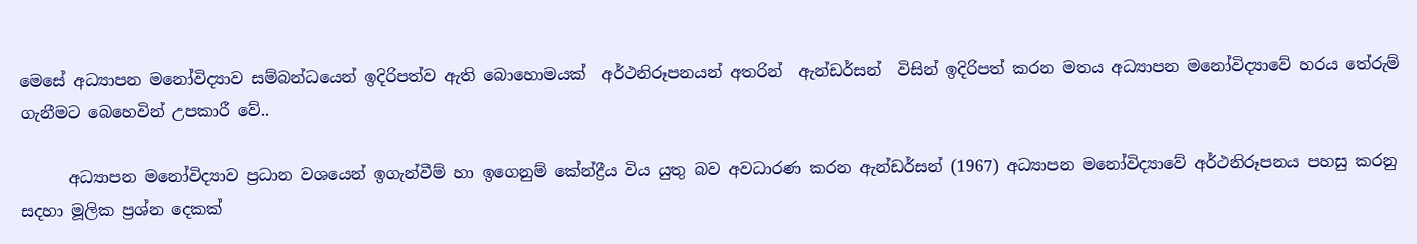මෙසේ අධ්‍යාපන මනෝවිද්‍යාව සම්බන්ධයෙන් ඉදිරිපත්ව ඇති බොහොමයක්  අර්ථනිරූපනයන් අතරින්  ඇන්ඩර්සන්  විසින් ඉදිරිපත් කරන මතය අධ්‍යාපන මනෝවිද්‍යාවේ හරය තේරුම් ගැනීමට බෙහෙවින් උපකාරී වේ..

      අධ්‍යාපන මනෝවිද්‍යාව ප්‍රධාන වශයෙන් ඉගැන්වීම් හා ඉගෙනුම් කේන්ද්‍රීය විය යුතු බව අවධාරණ කරන ඇන්ඩර්සන් (1967) අධ්‍යාපන මනෝවිද්‍යාවේ අර්ථනිරූපනය පහසු කරනු සදහා මූලික ප්‍රශ්න දෙකක්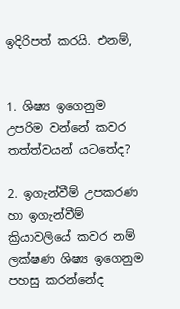ඉදිරිපත් කරයි. එනම්,


1. ශිෂ්‍ය ඉගෙනුම උපරිම වන්නේ කවර තත්ත්වයන් යටතේද?

2. ඉගැන්වීම් උපකරණ හා ඉගැන්වීම් ක්‍රියාවලියේ කවර නම් ලක්ෂණ ශිෂ්‍ය ඉගෙනුම පහසු කරන්නේද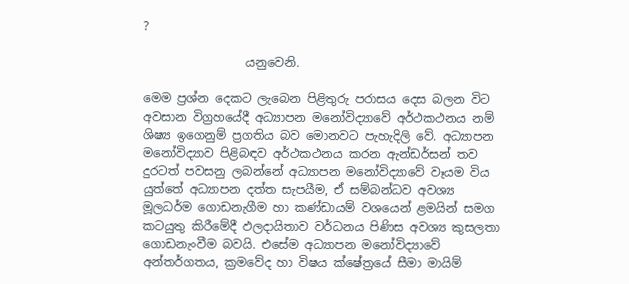?

                 යනුවෙනි.

මෙම ප්‍රශ්න දෙකට ලැබෙන පිළිතුරු පරාසය දෙස බලන විට අවසාන විග්‍රහයේදී අධ්‍යාපන මනෝවිද්‍යාවේ අර්ථකථනය නම් ශිෂ්‍ය ඉගෙනුම් ප්‍රගතිය බව මොනවට පැහැදිලි වේ. අධ්‍යාපන මනෝවිද්‍යාව පිළිබඳව අර්ථකථනය කරන ඇන්ඩර්සන් තව දුරටත් පවසනු ලබන්නේ අධ්‍යාපන මනෝවිද්‍යාවේ වෑයම විය යුත්තේ අධ්‍යාපන දත්ත සැපයීම, ඒ සම්බන්ධව අවශ්‍ය මූලධර්ම ගොඩනැගීම හා කණ්ඩායම් වශයෙන් ළමයින් සමග කටයුතු කිරීමේදී ඵලදායිතාව වර්ධනය පිණිස අවශ්‍ය කුසලතා ගොඩනැංවීම බවයි. එසේම අධ්‍යාපන මනෝවිද්‍යාවේ අන්තර්ගතය, ක්‍රමවේද හා විෂය ක්ෂේත්‍රයේ සීමා මායිම්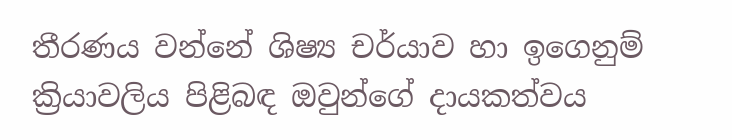තීරණය වන්නේ ශිෂ්‍ය චර්යාව හා ඉගෙනුම් ක්‍රියාවලිය පිළිබඳ ඔවුන්ගේ දායකත්වය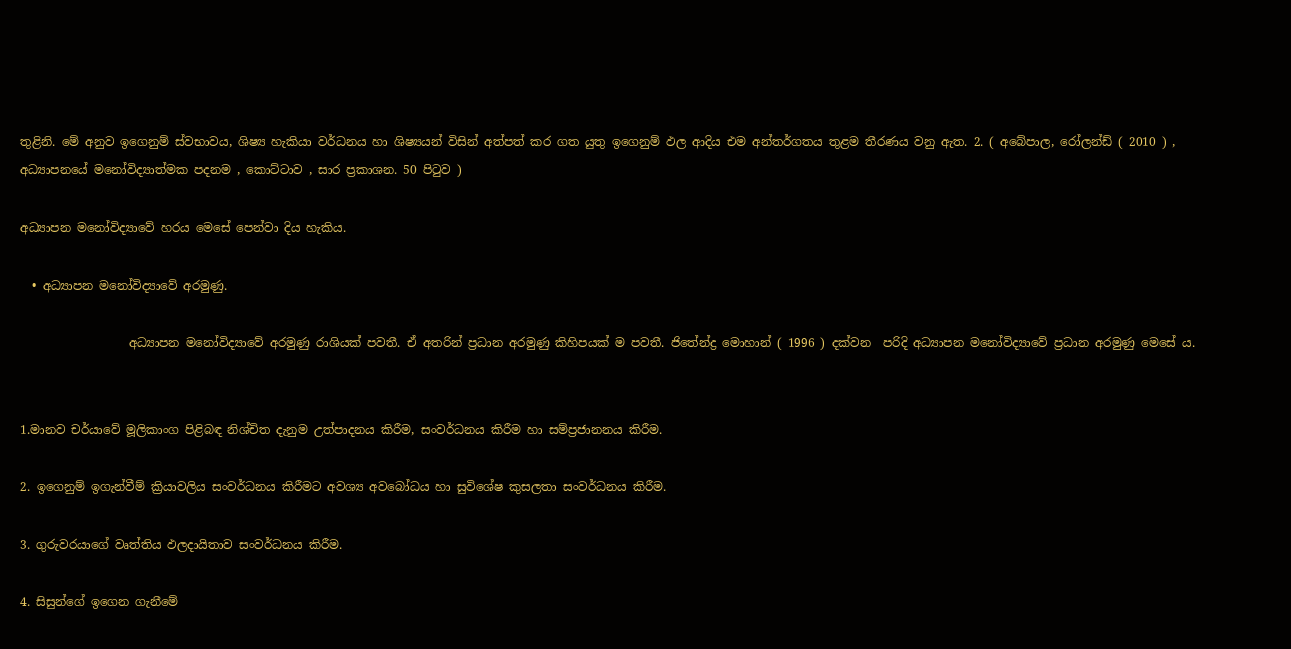තුළිනි. මේ අනුව ඉගෙනුම් ස්වභාවය, ශිෂ්‍ය හැකියා වර්ධනය හා ශිෂ්‍යයන් විසින් අත්පත් කර ගත යුතු ඉගෙනුම් ඵල ආදිය එම අන්තර්ගතය තුළම තීරණය වනු ඇත. 2. ( අබේපාල, රෝලන්ඩ් ( 2010 ) , අධ්‍යාපනයේ මනෝවිද්‍යාත්මක පදනම , කොට්ටාව , සාර ප්‍රකාශන. 50 පිටුව )

අධ්‍යාපන මනෝවිද්‍යාවේ හරය මෙසේ පෙන්වා දිය හැකිය.

  • අධ්‍යාපන මනෝවිද්‍යාවේ අරමුණු.

                  අධ්‍යාපන මනෝවිද්‍යාවේ අරමුණු රාශියක් පවතී. ඒ අතරින් ප්‍රධාන අරමුණු කිහිපයක් ම පවතී. ජිතේන්ද්‍ර මොහාන් ( 1996 ) දක්වන  පරිදි අධ්‍යාපන මනෝවිද්‍යාවේ ප්‍රධාන අරමුණු මෙසේ ය.


1.මානව චර්යාවේ මූලිකාංග පිළිබඳ නිශ්චිත දැනුම උත්පාදනය කිරීම, සංවර්ධනය කිරීම හා සම්ප්‍රජානනය කිරීම.

2. ඉගෙනුම් ඉගැන්වීම් ක්‍රියාවලිය සංවර්ධනය කිරීමට අවශ්‍ය අවබෝධය හා සුවිශේෂ කුසලතා සංවර්ධනය කිරීම.

3. ගුරුවරයාගේ වෘත්තිය ඵලදායිතාව සංවර්ධනය කිරීම.

4. සිසුන්ගේ ඉගෙන ගැනීමේ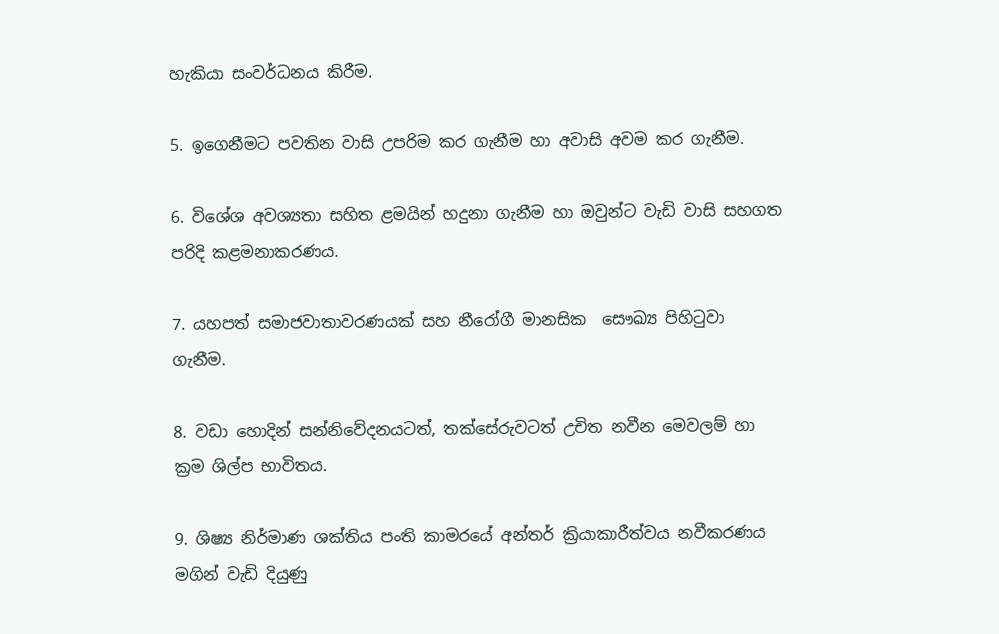හැකියා සංවර්ධනය කිරීම.

5. ඉගෙනීමට පවතින වාසි උපරිම කර ගැනීම හා අවාසි අවම කර ගැනීම.

6. විශේශ අවශ්‍යතා සහිත ළමයින් හදුනා ගැනීම හා ඔවුන්ට වැඩි වාසි සහගත පරිදි කළමනාකරණය.

7. යහපත් සමාජවාතාවරණයක් සහ නීරෝගී මානසික  සෞඛ්‍ය පිහිටුවා ගැනීම.

8. වඩා හොදින් සන්නිවේදනයටත්, තක්සේරුවටත් උචිත නවීන මෙවලම් හා ක්‍රම ශිල්ප භාවිතය.

9. ශිෂ්‍ය නිර්මාණ ශක්තිය පංති කාමරයේ අන්තර් ක්‍රියාකාරීත්වය නවීකරණය මගින් වැඩි දියුණු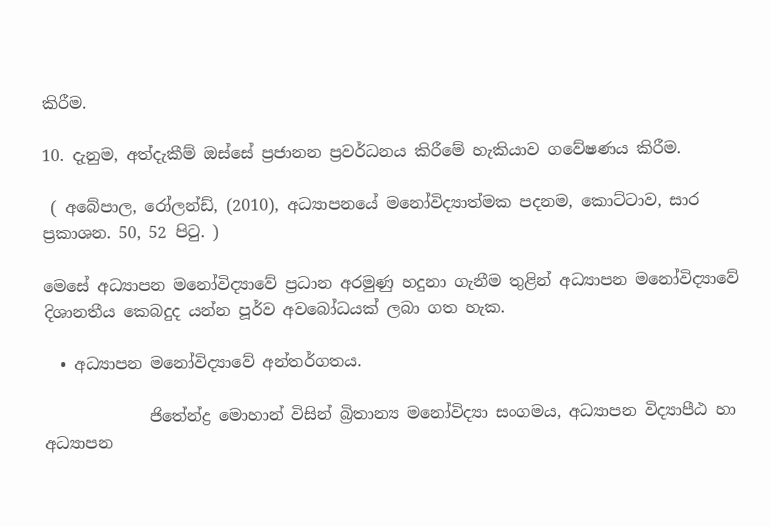කිරීම.

10. දැනුම, අත්දැකීම් ඔස්සේ ප්‍රජානන ප්‍රවර්ධනය කිරීමේ හැකියාව ගවේෂණය කිරීම.

 ( අබේපාල, රෝලන්ඩ්, (2010), අධ්‍යාපනයේ මනෝවිද්‍යාත්මක පදනම, කොට්ටාව, සාර ප්‍රකාශන. 50, 52 පිටු. )

මෙසේ අධ්‍යාපන මනෝවිද්‍යාවේ ප්‍රධාන අරමුණු හදුනා ගැනීම තුළින් අධ්‍යාපන මනෝවිද්‍යාවේ දිශානතීය කෙබදුද යන්න පූර්ව අවබෝධයක් ලබා ගත හැක.

  • අධ්‍යාපන මනෝවිද්‍යාවේ අන්තර්ගතය.

             ජිතේන්ද්‍ර මොහාන් විසින් බ්‍රිතාන්‍ය මනෝවිද්‍යා සංගමය, අධ්‍යාපන විද්‍යාපීඨ හා අධ්‍යාපන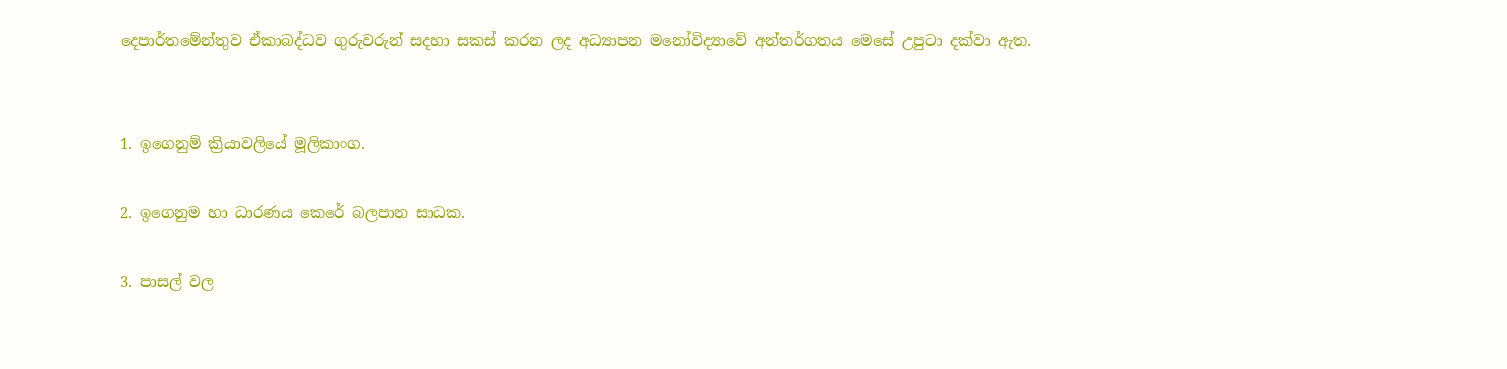දෙපාර්තමේන්තුව ඒකාබද්ධව ගුරුවරුන් සදහා සකස් කරන ලද අධ්‍යාපන මනෝවිද්‍යාවේ අන්තර්ගතය මෙසේ උපුටා දක්වා ඇත.


1. ඉගෙනුම් ක්‍රියාවලියේ මූලිකාංග.

2. ඉගෙනුම හා ධාරණය කෙරේ බලපාන සාධක.

3. පාසල් වල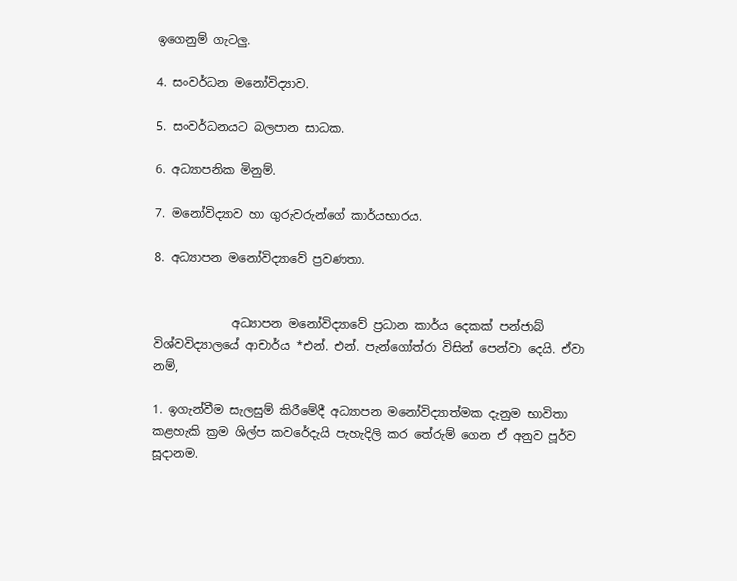ඉගෙනුම් ගැටලු.

4. සංවර්ධන මනෝවිද්‍යාව.

5. සංවර්ධනයට බලපාන සාධක.

6. අධ්‍යාපනික මිනුම්.

7. මනෝවිද්‍යාව හා ගුරුවරුන්ගේ කාර්යභාරය.

8. අධ්‍යාපන මනෝවිද්‍යාවේ ප්‍රවණතා.


             අධ්‍යාපන මනෝවිද්‍යාවේ ප්‍රධාන කාර්ය දෙකක් පන්ජාබ් විශ්වවිද්‍යාලයේ ආචාර්ය *එන්. එන්. පැන්ගෝත්රා විසින් පෙන්වා දෙයි. ඒවා නම්,

1. ඉගැන්වීම සැලසුම් කිරීමේදී අධ්‍යාපන මනෝවිද්‍යාත්මක දැනුම භාවිතා කළහැකි ක්‍රම ශිල්ප කවරේදැයි පැහැදිලි කර තේරුම් ගෙන ඒ අනුව පූර්ව සූදානම.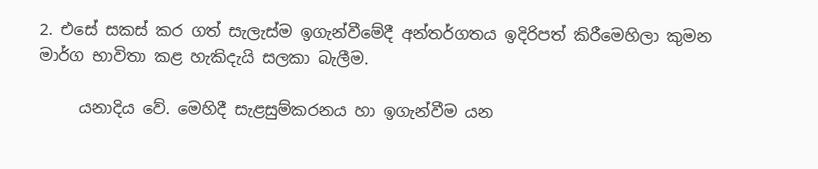2. එසේ සකස් කර ගත් සැලැස්ම ඉගැන්වීමේදී අන්තර්ගතය ඉදිරිපත් කිරීමෙහිලා කුමන මාර්ග භාවිතා කළ හැකිදැයි සලකා බැලීම.

     යනාදිය වේ. මෙහිදී සැළසුම්කරනය හා ඉගැන්වීම යන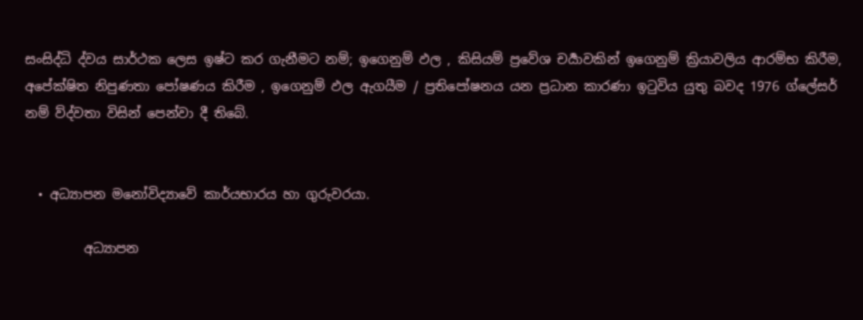සංසිද්ධි ද්වය සාර්ථක ලෙස ඉෂ්ට කර ගැනීමට නම්; ඉගෙනුම් ඵල , කිසියම් ප්‍රවේශ චර්‍යාවකින් ඉගෙනුම් ක්‍රියාවලිය ආරම්භ කිරීම, අපේක්ෂිත නිපුණතා පෝෂණය කිරීම , ඉගෙනුම් ඵල ඇගයීම / ප්‍රතිපෝෂනය යන ප්‍රධාන කාරණා ඉටුවිය යුතු බවද 1976 ග්ලේසර් නම් ව්ද්වතා විසින් පෙන්වා දී තිබේ.


  • අධ්‍යාපන මනෝවිද්‍යාවේ කාර්යභාරය හා ගුරුවරයා.

         අධ්‍යාපන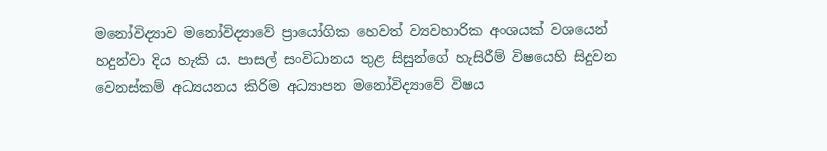මනෝවිද්‍යාව මනෝවිද්‍යාවේ ප්‍රායෝගික හෙවත් ව්‍යවහාරික අංශයක් වශයෙන් හදුන්වා දිය හැකි ය. පාසල් සංවිධානය තුළ සිසුන්ගේ හැසිරීම් විෂයෙහි සිදුවන වෙනස්කම් අධ්‍යයනය කිරිම අධ්‍යාපන මනෝවිද්‍යාවේ විෂය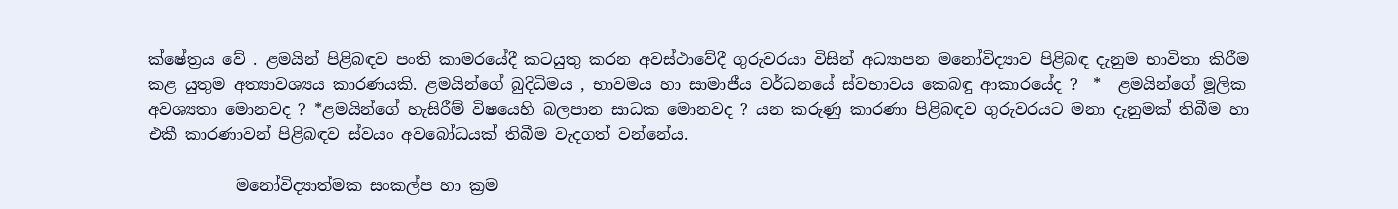ක්ෂේත්‍රය වේ . ළමයින් පිළිබඳව පංති කාමරයේදී කටයුතු කරන අවස්ථාවේදී ගුරුවරයා විසින් අධ්‍යාපන මනෝවිද්‍යාව පිළිබඳ දැනුම භාවිතා කිරීම කළ යුතුම අත්‍යාවශ්‍යය කාරණයකි. ළමයින්ගේ බුදිධිමය , භාවමය හා සාමාජීය වර්ධනයේ ස්වභාවය කෙබඳු ආකාරයේද ?  *  ළමයින්ගේ මූලික අවශ්‍යතා මොනවද ? *ළමයින්ගේ හැසිරීම් විෂයෙහි බලපාන සාධක මොනවද ? යන කරුණු කාරණා පිළිබඳව ගුරුවරයට මනා දැනුමක් තිබීම හා එකී කාරණාවන් පිළිබඳව ස්වයං අවබෝධයක් තිබීම වැදගත් වන්නේය.

           මනෝවිද්‍යාත්මක සංකල්ප හා ක්‍රම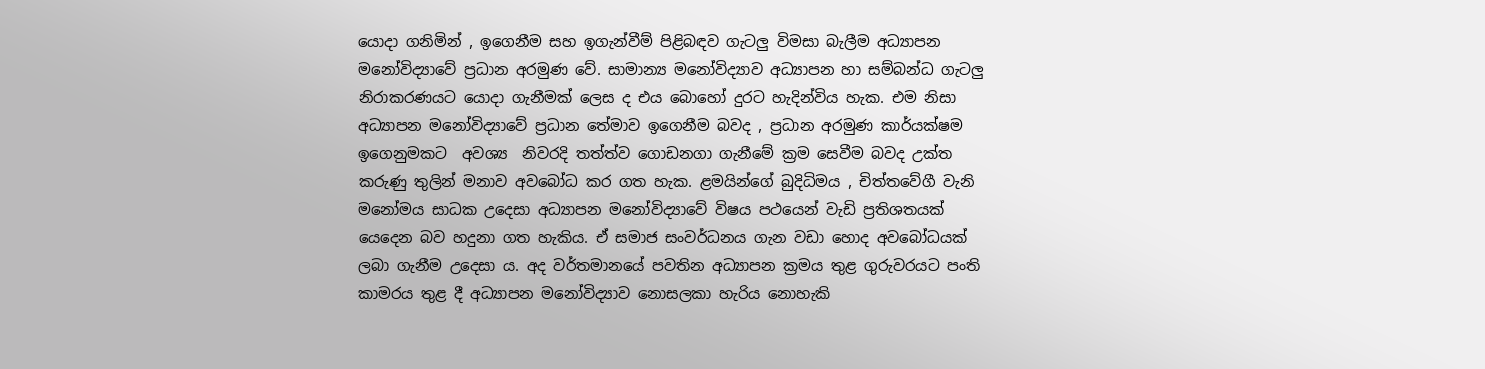යොදා ගනිමින් , ඉගෙනීම සහ ඉගැන්වීම් පිළිබඳව ගැටලු විමසා බැලීම අධ්‍යාපන මනෝවිද්‍යාවේ ප්‍රධාන අරමුණ වේ. සාමාන්‍ය මනෝවිද්‍යාව අධ්‍යාපන හා සම්බන්ධ ගැටලු නිරාකරණයට යොදා ගැනීමක් ලෙස ද එය බොහෝ දුරට හැදින්විය හැක. එම නිසා අධ්‍යාපන මනෝවිද්‍යාවේ ප්‍රධාන තේමාව ඉගෙනීම බවද , ප්‍රධාන අරමුණ කාර්යක්ෂම ඉගෙනුමකට  අවශ්‍ය  නිවරදි තත්ත්ව ගොඩනගා ගැනීමේ ක්‍රම සෙවීම බවද උක්ත කරුණු තුලින් මනාව අවබෝධ කර ගත හැක. ළමයින්ගේ බුදිධිමය , චිත්තවේගී වැනි මනෝමය සාධක උදෙසා අධ්‍යාපන මනෝවිද්‍යාවේ විෂය පථයෙන් වැඩි ප්‍රතිශතයක් යෙදෙන බව හදුනා ගත හැකිය. ඒ සමාජ සංවර්ධනය ගැන වඩා හොද අවබෝධයක් ලබා ගැනීම උදෙසා ය. අද වර්තමානයේ පවතින අධ්‍යාපන ක්‍රමය තුළ ගුරුවරයට පංති කාමරය තුළ දී අධ්‍යාපන මනෝවිද්‍යාව නොසලකා හැරිය නොහැකි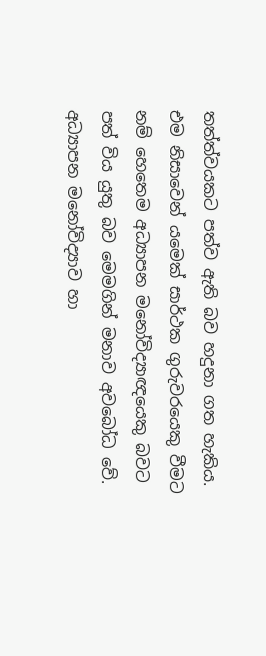තත්ත්වයකට පත්ව ඇති බව හදුනා ගත හැකිය. එම නිසාවෙන් යමෙක් සාර්ථක ගුරුවරයෙකු වීමට නම් හෙතෙම අධ්‍යාපන මනෝවිද්‍යාඥයෙකු බවට පත් විය යුතු බව මෙමගින් මනාව අවබෝධ වේ. අධ්‍යාපන මනෝවිද්‍යාව හා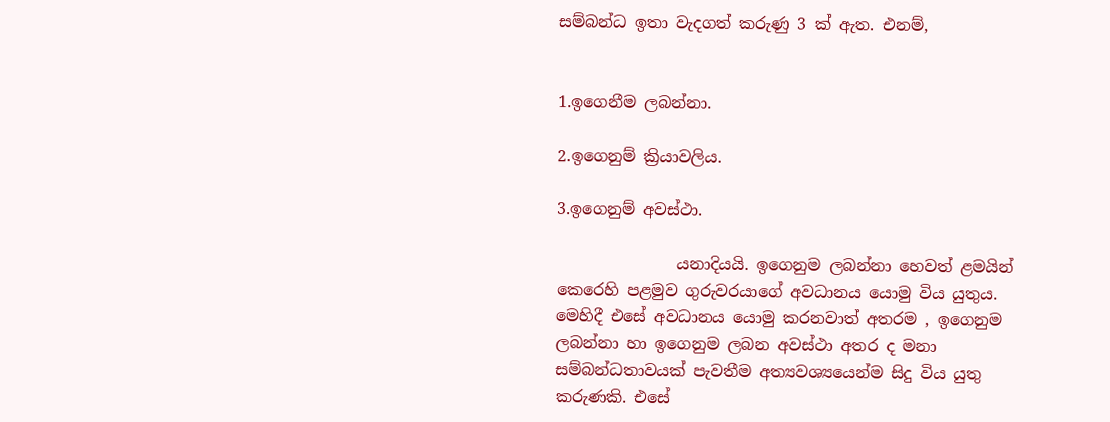සම්බන්ධ ඉතා වැදගත් කරුණු 3 ක් ඇත. එනම්,


1.ඉගෙනීම ලබන්නා.

2.ඉගෙනුම් ක්‍රියාවලිය.

3.ඉගෙනුම් අවස්ථා.

               යනාදියයි. ඉගෙනුම ලබන්නා හෙවත් ළමයින් කෙරෙහි පළමුව ගුරුවරයාගේ අවධානය යොමු විය යුතුය. මෙහිදී එසේ අවධානය යොමු කරනවාත් අතරම , ඉගෙනුම ලබන්නා හා ඉගෙනුම ලබන අවස්ථා අතර ද මනා සම්බන්ධතාවයක් පැවතීම අත්‍යවශ්‍යයෙන්ම සිදු විය යුතු කරුණකි. එසේ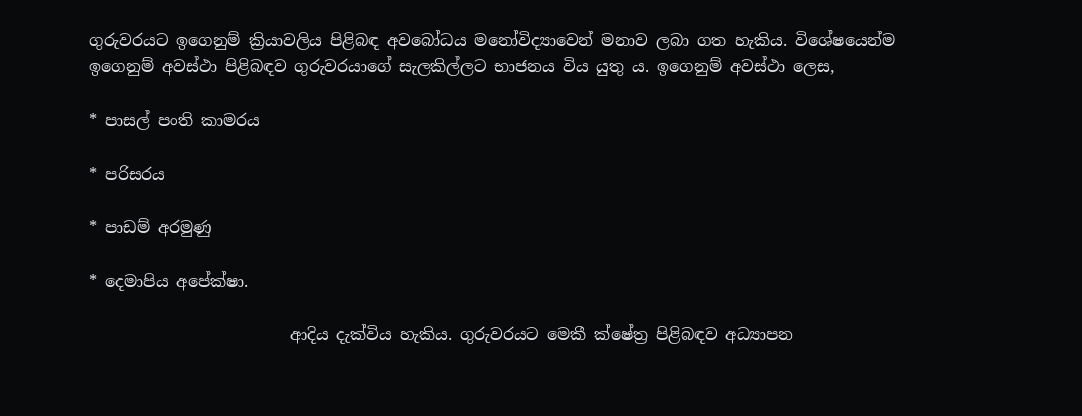ගුරුවරයට ඉගෙනුම් ක්‍රියාවලිය පිළිබඳ අවබෝධය මනෝවිද්‍යාවෙන් මනාව ලබා ගත හැකිය. විශේෂයෙන්ම ඉගෙනුම් අවස්ථා පිළිබඳව ගුරුවරයාගේ සැලකිල්ලට භාජනය විය යුතු ය. ඉගෙනුම් අවස්ථා ලෙස,

* පාසල් පංති කාමරය

* පරිසරය

* පාඩම් අරමුණු

* දෙමාපිය අපේක්ෂා.

                         ආදිය දැක්විය හැකිය. ගුරුවරයට මෙකී ක්ෂේත්‍ර පිළිබඳව අධ්‍යාපන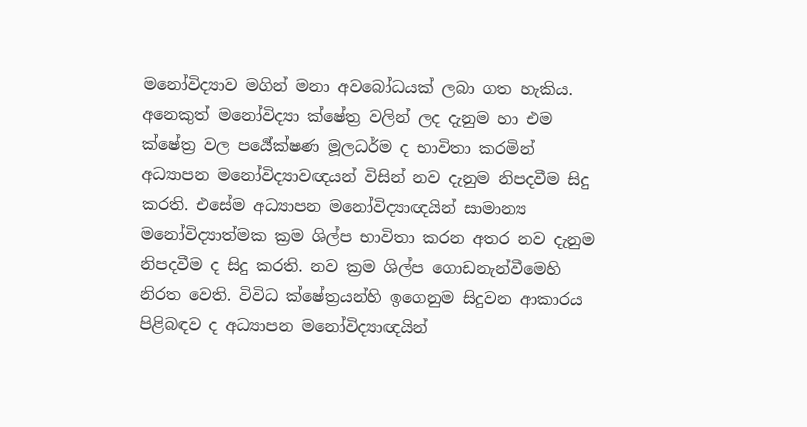මනෝවිද්‍යාව මගින් මනා අවබෝධයක් ලබා ගත හැකිය. අනෙකුත් මනෝවිද්‍යා ක්ෂේත්‍ර වලින් ලද දැනුම හා එම ක්ෂේත්‍ර වල පර්‍යේක්ෂණ මූලධර්ම ද භාවිතා කරමින් අධ්‍යාපන මනෝවිද්‍යාවඥයන් විසින් නව දැනුම නිපදවීම සිදු කරති. එසේම අධ්‍යාපන මනෝවිද්‍යාඥයින් සාමාන්‍ය මනෝවිද්‍යාත්මක ක්‍රම ශිල්ප භාවිතා කරන අතර නව දැනුම නිපදවීම ද සිදු කරති. නව ක්‍රම ශිල්ප ගොඩනැන්වීමෙහි නිරත වෙති. විවිධ ක්ෂේත්‍රයන්හි ඉගෙනුම සිදුවන ආකාරය පිළිබඳව ද අධ්‍යාපන මනෝවිද්‍යාඥයින්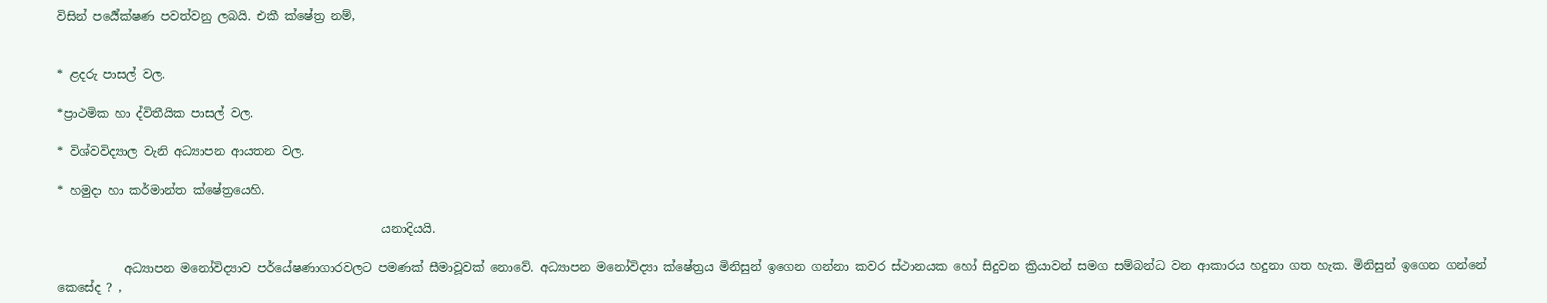විසින් පර්‍යේක්ෂණ පවත්වනු ලබයි. එකී ක්ෂේත්‍ර නම්,


* ළදරු පාසල් වල.

*ප්‍රාථමික හා ද්විතීයික පාසල් වල.

* විශ්වවිද්‍යාල වැනි අධ්‍යාපන ආයතන වල.

* හමුදා හා කර්මාන්ත ක්ෂේත්‍රයෙහි.

                                                      යනාදියයි.

           අධ්‍යාපන මනෝවිද්‍යාව පර්යේෂණාගාරවලට පමණක් සීමාවූවක් නොවේ. අධ්‍යාපන මනෝවිද්‍යා ක්ෂේත්‍රය මිනිසුන් ඉගෙන ගන්නා කවර ස්ථානයක හෝ සිදුවන ක්‍රියාවන් සමග සම්බන්ධ වන ආකාරය හදුනා ගත හැක. මිනිසුන් ඉගෙන ගන්නේ කෙසේද ? ,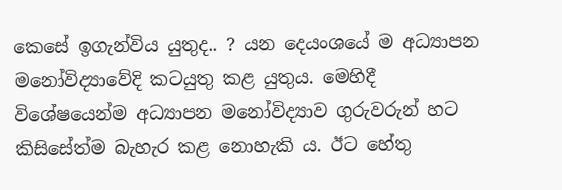කෙසේ ඉගැන්විය යුතුද.. ? යන දෙයංශයේ ම අධ්‍යාපන මනෝවිද්‍යාවේදි කටයුතු කළ යුතුය. මෙහිදී විශේෂයෙන්ම අධ්‍යාපන මනෝවිද්‍යාව ගුරුවරුන් හට කිසිසේත්ම බැහැර කළ නොහැකි ය. ඊට හේතු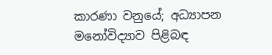කාරණා වනුයේ; අධ්‍යාපන මනෝවිද්‍යාව පිළිබඳ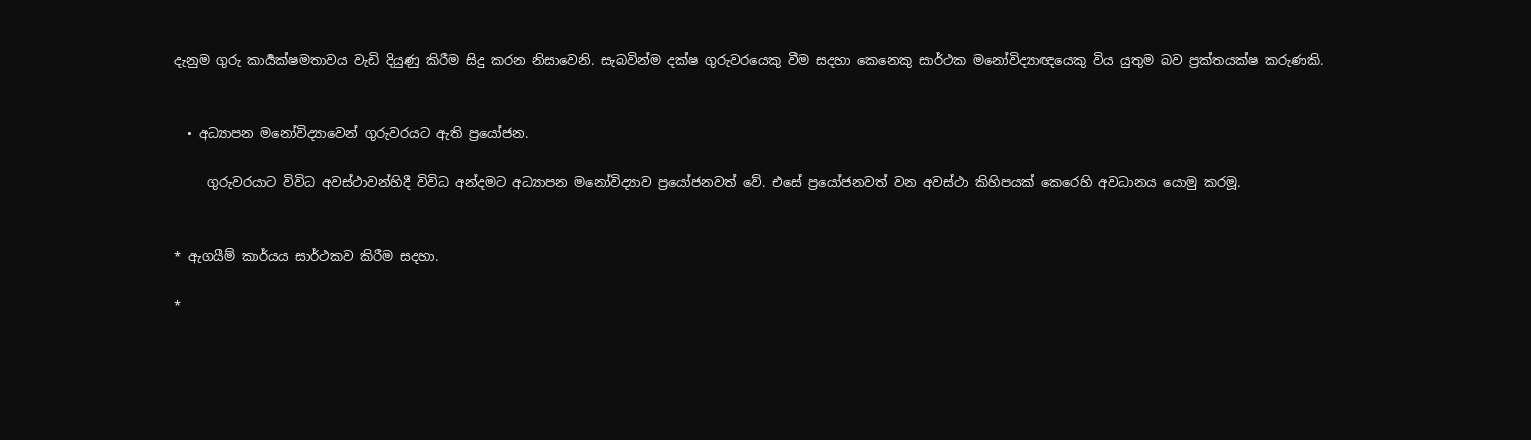දැනුම ගුරු කාර්‍යක්ෂමතාවය වැඩි දියුණු කිරීම සිදු කරන නිසාවෙනි. සැබවින්ම දක්ෂ ගුරුවරයෙකු වීම සදහා කෙනෙකු සාර්ථක මනෝවිද්‍යාඥයෙකු විය යුතුම බව ප්‍රක්තයක්ෂ කරුණකි.


  • අධ්‍යාපන මනෝවිද්‍යාවෙන් ගුරුවරයට ඇති ප්‍රයෝජන.

     ගුරුවරයාට විවිධ අවස්ථාවන්හිදී විවිධ අන්දමට අධ්‍යාපන මනෝවිද්‍යාව ප්‍රයෝජනවත් වේ. එසේ ප්‍රයෝජනවත් වන අවස්ථා කිහිපයක් කෙරෙහි අවධානය යොමු කරමූ.


* ඇගයීම් කාර්යය සාර්ථකව කිරීම සදහා.

*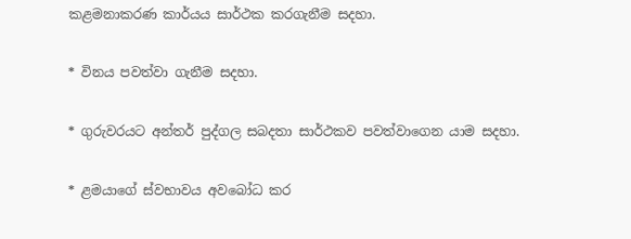කළමනාකරණ කාර්යය සාර්ථක කරගැනීම සදහා.

* විනය පවත්වා ගැනීම සදහා.

* ගුරුවරයට අන්තර් පුද්ගල සබදතා සාර්ථකව පවත්වාගෙන යාම සදහා.

* ළමයාගේ ස්වභාවය අවබෝධ කර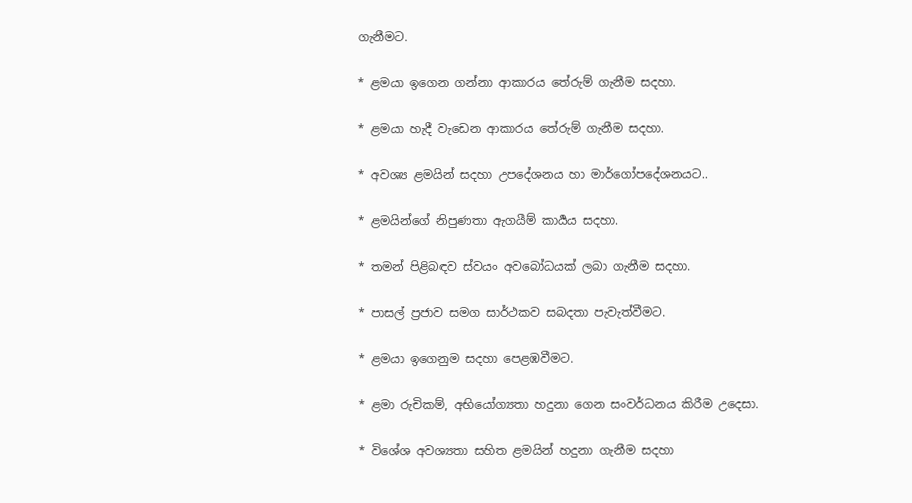ගැනීමට.

* ළමයා ඉගෙන ගන්නා ආකාරය තේරුම් ගැනීම සදහා.

* ළමයා හැදී වැඩෙන ආකාරය තේරුම් ගැනීම සදහා.

* අවශ්‍ය ළමයින් සදහා උපදේශනය හා මාර්ගෝපදේශනයට..

* ළමයින්ගේ නිපුණතා ඇගයීම් කාර්‍යය සදහා.

* තමන් පිළිබඳව ස්වයං අවබෝධයක් ලබා ගැනීම සදහා.

* පාසල් ප්‍රජාව සමග සාර්ථකව සබදතා පැවැත්වීමට.

* ළමයා ඉගෙනුම සදහා පෙළඹවීමට.

* ළමා රුචිකම්, අභියෝග්‍යතා හදුනා ගෙන සංවර්ධනය කිරීම උදෙසා.

* විශේශ අවශ්‍යතා සහිත ළමයින් හදුනා ගැනීම සදහා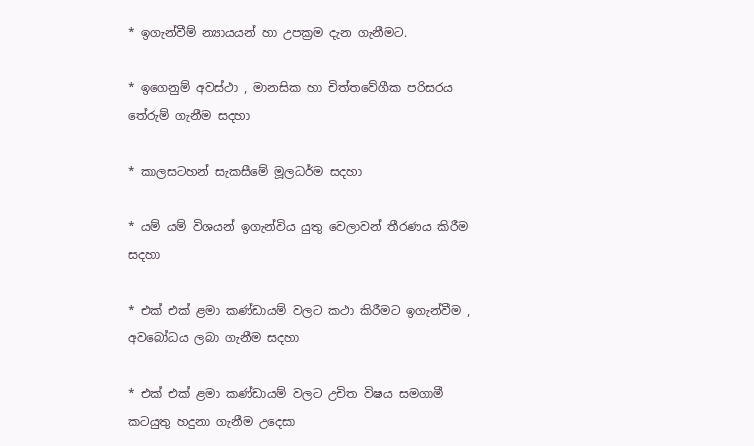* ඉගැන්වීම් න්‍යායයන් හා උපක්‍රම දැන ගැනීමට.

* ඉගෙනුම් අවස්ථා , මානසික හා චිත්තවේගීක පරිසරය තේරුම් ගැනීම සදහා

* කාලසටහන් සැකසීමේ මූලධර්ම සදහා

* යම් යම් විශයන් ඉගැන්විය යුතු වෙලාවන් තීරණය කිරීම සදහා

* එක් එක් ළමා කණ්ඩායම් වලට කථා කිරීමට ඉගැන්වීම , අවබෝධය ලබා ගැනීම සදහා

* එක් එක් ළමා කණ්ඩායම් වලට උචිත විෂය සමගාමී කටයුතු හදුනා ගැනීම උදෙසා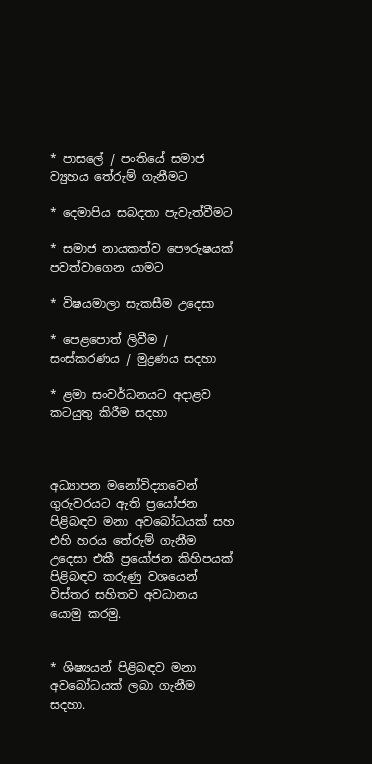* පාසලේ / පංතියේ සමාජ ව්‍යුහය තේරුම් ගැනීමට

* දෙමාපිය සබදතා පැවැත්වීමට

* සමාජ නායකත්ව පෞරුෂයක් පවත්වාගෙන යාමට

* විෂයමාලා සැකසීම උදෙසා

* පෙළපොත් ලිවීම / සංස්කරණය / මුද්‍රණය සදහා

* ළමා සංවර්ධනයට අදාළව කටයුතු කිරීම සදහා



අධ්‍යාපන මනෝවිද්‍යාවෙන් ගුරුවරයට ඇති ප්‍රයෝජන පිළිබඳව මනා අවබෝධයක් සහ එහි හරය තේරුම් ගැනීම උදෙසා එකී ප්‍රයෝජන කිහිපයක් පිළිබඳව කරුණු වශයෙන් විස්තර සහිතව අවධානය යොමු කරමු.


* ශිෂ්‍යයන් පිළිබඳව මනා අවබෝධයක් ලබා ගැනීම සදහා.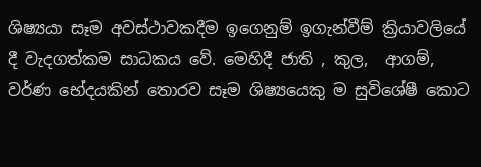ශිෂ්‍යයා සෑම අවස්ථාවකදීම ඉගෙනුම් ඉගැන්වීම් ක්‍රියාවලියේ දී වැදගත්කම සාධකය වේ. මෙහිදී ජාති , කුල,  ආගම්, වර්ණ භේදයකින් තොරව සෑම ශිෂ්‍යයෙකු ම සුවිශේෂී කොට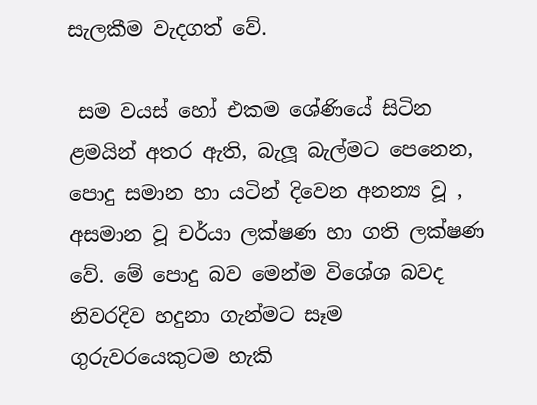සැලකීම වැදගත් වේ.

 සම වයස් හෝ එකම ශේණියේ සිටින ළමයින් අතර ඇති, බැලූ බැල්මට පෙනෙන, පොදු සමාන හා යටින් දිවෙන අනන්‍ය වූ , අසමාන වූ චර්යා ලක්ෂණ හා ගති ලක්ෂණ වේ. මේ පොදු බව මෙන්ම විශේශ බවද  නිවරදිව හදුනා ගැන්මට සෑම ගුරුවරයෙකුටම හැකි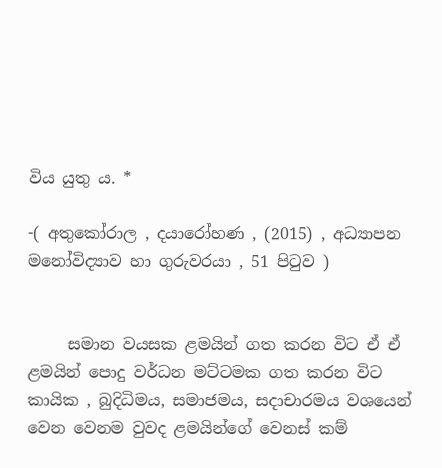විය යුතු ය. *

-( අතුකෝරාල , දයාරෝහණ , (2015) , අධ්‍යාපන මනෝවිද්‍යාව හා ගුරුවරයා , 51 පිටුව )


     සමාන වයසක ළමයින් ගත කරන විට ඒ ඒ ළමයින් පොදු වර්ධන මට්ටමක ගත කරන විට කායික , බුදිධිමය, සමාජමය, සදාචාරමය වශයෙන් වෙන වෙනම වුවද ළමයින්ගේ වෙනස් කම්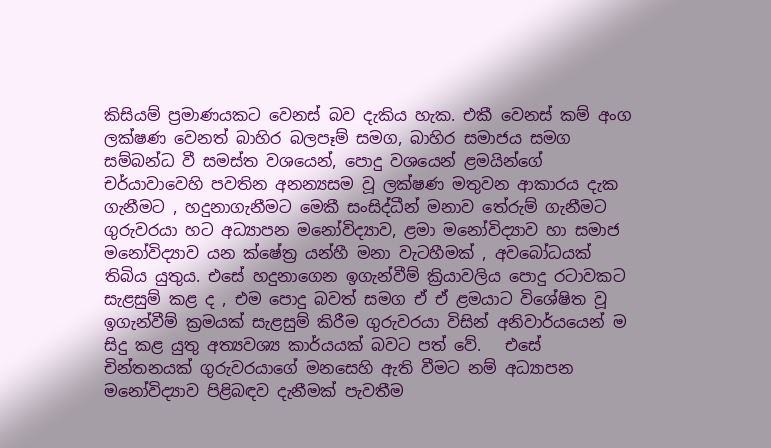කිසියම් ප්‍රමාණයකට වෙනස් බව දැකිය හැක. එකී වෙනස් කම් අංග ලක්ෂණ වෙනත් බාහිර බලපෑම් සමග, බාහිර සමාජය සමග සම්බන්ධ වී සමස්ත වශයෙන්, පොදු වශයෙන් ළමයින්ගේ චර්යාවාවෙහි පවතින අනන්‍යසම වූ ලක්ෂණ මතුවන ආකාරය දැක ගැනීමට , හදුනාගැනීමට මෙකී සංසිද්ධීන් මනාව තේරුම් ගැනීමට ගුරුවරයා හට අධ්‍යාපන මනෝවිද්‍යාව, ළමා මනෝවිද්‍යාව හා සමාජ මනෝවිද්‍යාව යන ක්ෂේත්‍ර යන්හී මනා වැටහීමක් , අවබෝධයක් තිබිය යුතුය. එසේ හදුනාගෙන ඉගැන්වීම් ක්‍රියාවලිය පොදු රටාවකට සැළසුම් කළ ද , එම පොදු බවත් සමග ඒ ඒ ළමයාට විශේෂිත වූ ඉගැන්වීම් ක්‍රමයක් සැළසුම් කිරීම ගුරුවරයා විසින් අනිවාර්යයෙන් ම සිදු කළ යුතු අත්‍යවශ්‍ය කාර්යයක් බවට පත් වේ.   එසේ චින්තනයක් ගුරුවරයාගේ මනසෙහි ඇති වීමට නම් අධ්‍යාපන මනෝවිද්‍යාව පිළිබඳව දැනීමක් පැවතීම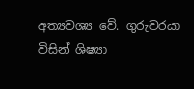අත්‍යවශ්‍ය වේ. ගුරුවරයා විසින් ශිෂ්‍යා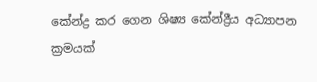කේන්ද්‍ර කර ගෙන ශිෂ්‍ය කේන්ද්‍රීය අධ්‍යාපන ක්‍රමයක්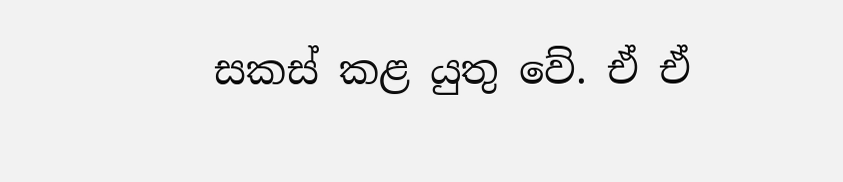සකස් කළ යුතු වේ. ඒ ඒ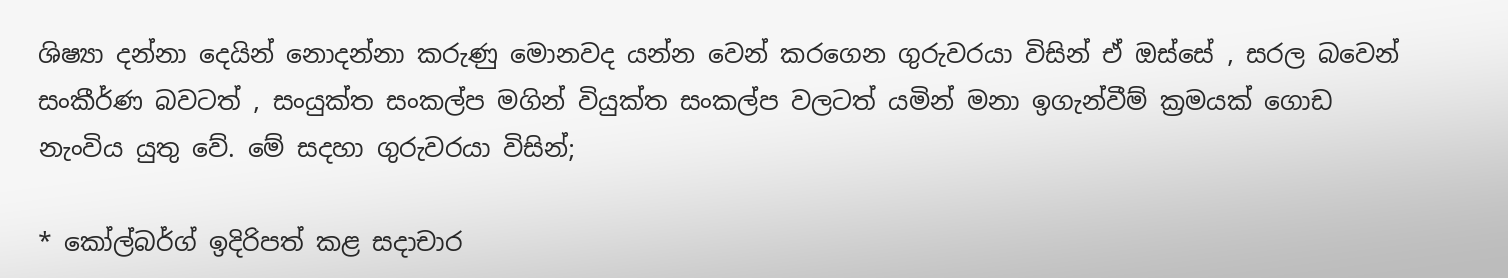ශිෂ්‍යා දන්නා දෙයින් නොදන්නා කරුණු මොනවද යන්න වෙන් කරගෙන ගුරුවරයා විසින් ඒ ඔස්සේ , සරල බවෙන් සංකීර්ණ බවටත් , සංයුක්ත සංකල්ප මගින් වියුක්ත සංකල්ප වලටත් යමින් මනා ඉගැන්වීම් ක්‍රමයක් ගොඩ නැංවිය යුතු වේ. මේ සදහා ගුරුවරයා විසින්;

* කෝල්බර්ග් ඉදිරිපත් කළ සදාචාර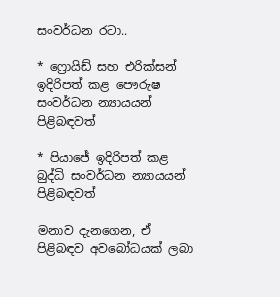සංවර්ධන රටා..

* ෆ්‍රොයිඩ් සහ එරික්සන් ඉදිරිපත් කළ පෞරුෂ සංවර්ධන න්‍යායයන් පිළිබඳවත්

* පියාජේ ඉදිරිපත් කළ බුද්ධි සංවර්ධන න්‍යායයන් පිළිබඳවත්

මනාව දැනගෙන, ඒ පිළිබඳව අවබෝධයක් ලබා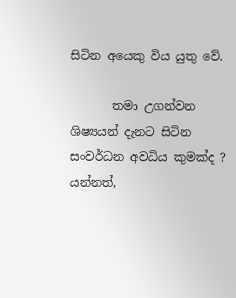සිටින අයෙකු විය යුතු වේ.

       තමා උගන්වන ශිෂ්‍යයන් දැනට සිටින සංවර්ධන අවධිය කුමක්ද ? යන්නත්,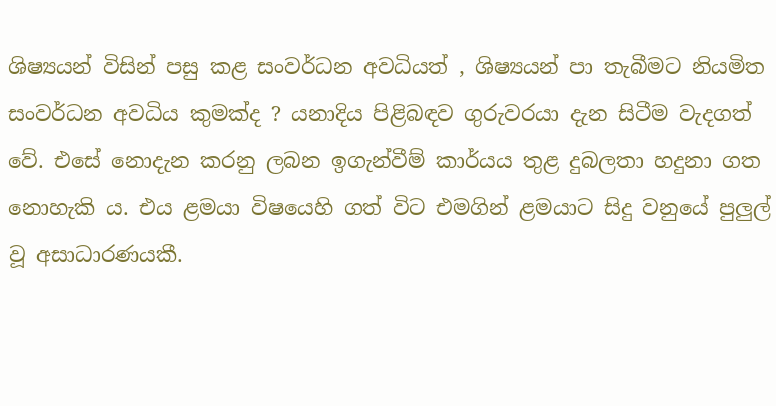ශිෂ්‍යයන් විසින් පසු කළ සංවර්ධන අවධියත් , ශිෂ්‍යයන් පා තැබීමට නියමිත සංවර්ධන අවධිය කුමක්ද ? යනාදිය පිළිබඳව ගුරුවරයා දැන සිටීම වැදගත් වේ. එසේ නොදැන කරනු ලබන ඉගැන්වීම් කාර්යය තුළ දුබලතා හදුනා ගත  නොහැකි ය. එය ළමයා විෂයෙහි ගත් විට එමගින් ළමයාට සිදු වනුයේ පුලුල් වූ අසාධාරණයකී.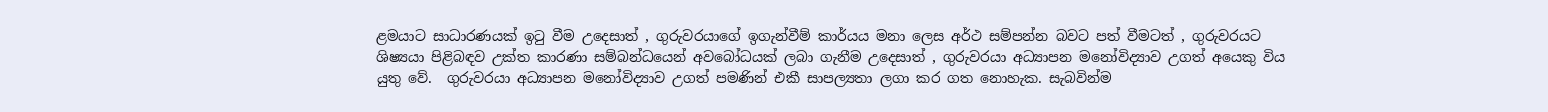ළමයාට සාධාරණයක් ඉටු වීම උදෙසාත් , ගුරුවරයාගේ ඉගැන්වීම් කාර්යය මනා ලෙස අර්ථ සම්පන්න බවට පත් වීමටත් , ගුරුවරයට ශිෂ්‍යයා පිළිබඳව උක්ත කාරණා සම්බන්ධයෙන් අවබෝධයක් ලබා ගැනීම උදෙසාත් , ගුරුවරයා අධ්‍යාපන මනෝවිද්‍යාව උගත් අයෙකු විය යුතු වේ.  ගුරුවරයා අධ්‍යාපන මනෝවිද්‍යාව උගත් පමණින් එකී සාපල්‍යතා ලගා කර ගත නොහැක. සැබවින්ම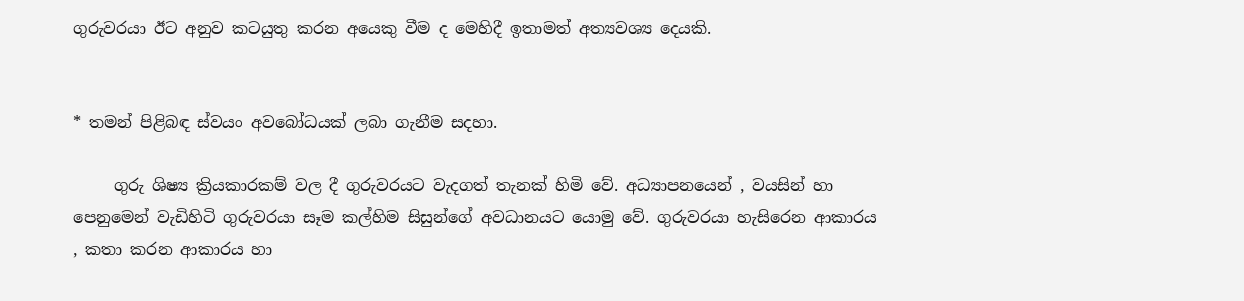ගුරුවරයා ඊට අනුව කටයුතු කරන අයෙකු වීම ද මෙහිදී ඉතාමත් අත්‍යවශ්‍ය දෙයකි.


* තමන් පිළිබඳ ස්වයං අවබෝධයක් ලබා ගැනීම සදහා.

     ගුරු ශිෂ්‍ය ක්‍රියකාරකම් වල දී ගුරුවරයට වැදගත් තැනක් හිමි වේ. අධ්‍යාපනයෙන් , වයසින් හා පෙනුමෙන් වැඩිහිටි ගුරුවරයා සෑම කල්හිම සිසුන්ගේ අවධානයට යොමු වේ. ගුරුවරයා හැසිරෙන ආකාරය , කතා කරන ආකාරය හා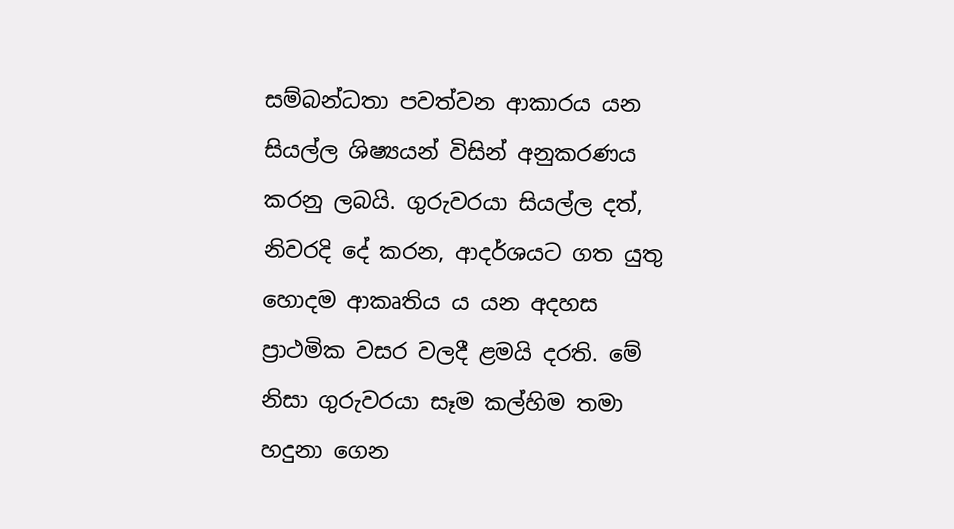සම්බන්ධතා පවත්වන ආකාරය යන සියල්ල ශිෂ්‍යයන් විසින් අනුකරණය කරනු ලබයි. ගුරුවරයා සියල්ල දත්, නිවරදි දේ කරන, ආදර්ශයට ගත යුතු හොදම ආකෘතිය ය යන අදහස ප්‍රාථමික වසර වලදී ළමයි දරති. මේ නිසා ගුරුවරයා සෑම කල්හිම තමා හදුනා ගෙන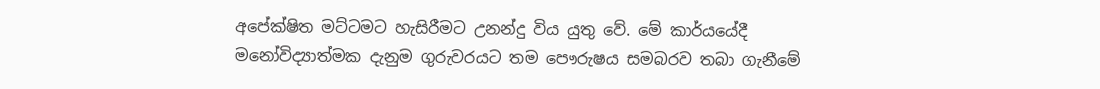අපේක්ෂිත මට්ටමට හැසිරීමට උනන්දු විය යුතු වේ. මේ කාර්යයේදී මනෝවිද්‍යාත්මක දැනුම ගුරුවරයට තම පෞරුෂය සමබරව තබා ගැනීමේ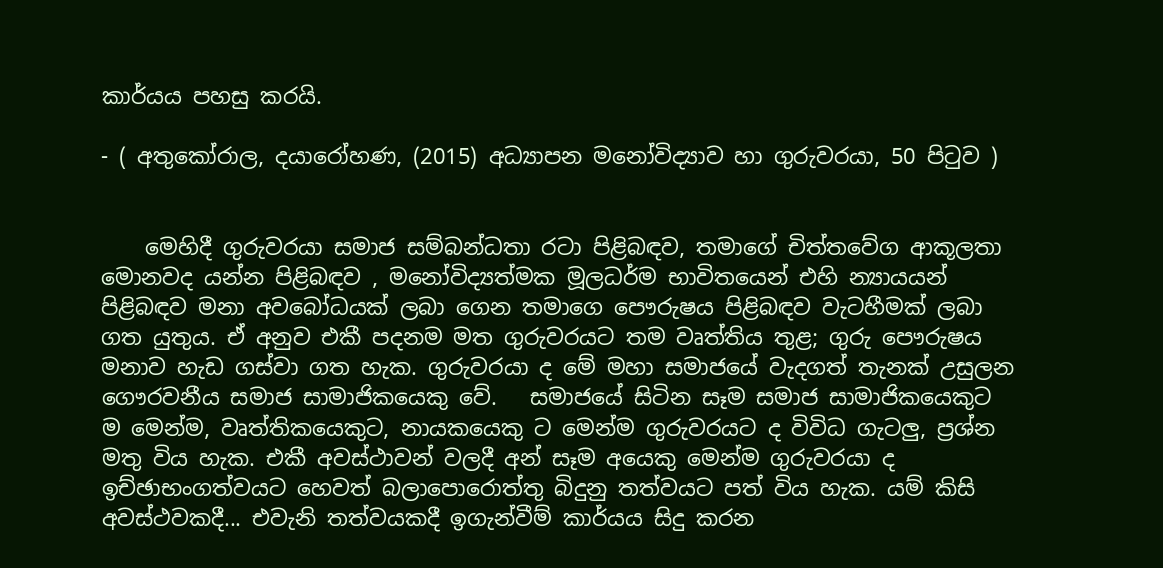කාර්යය පහසු කරයි.

- ( අතුකෝරාල, දයාරෝහණ, (2015) අධ්‍යාපන මනෝවිද්‍යාව හා ගුරුවරයා, 50 පිටුව )


    මෙහිදී ගුරුවරයා සමාජ සම්බන්ධතා රටා පිළිබඳව, තමාගේ චිත්තවේග ආකූලතා මොනවද යන්න පිළිබඳව , මනෝවිද්‍යත්මක මූලධර්ම භාවිතයෙන් එහි න්‍යායයන් පිළිබඳව මනා අවබෝධයක් ලබා ගෙන තමාගෙ පෞරුෂය පිළිබඳව වැටහීමක් ලබා ගත යුතුය. ඒ අනුව එකී පදනම මත ගුරුවරයට තම වෘත්තිය තුළ; ගුරු පෞරුෂය මනාව හැඩ ගස්වා ගත හැක. ගුරුවරයා ද මේ මහා සමාජයේ වැදගත් තැනක් උසුලන ගෞරවනීය සමාජ සාමාජිකයෙකු වේ.   සමාජයේ සිටින සෑම සමාජ සාමාජිකයෙකුට ම මෙන්ම, වෘත්තිකයෙකුට, නායකයෙකු ට මෙන්ම ගුරුවරයට ද විවිධ ගැටලු, ප්‍රශ්න මතු විය හැක. එකී අවස්ථාවන් වලදී අන් සෑම අයෙකු මෙන්ම ගුරුවරයා ද ඉච්ඡාභංගත්වයට හෙවත් බලාපොරොත්තු බිදුනු තත්වයට පත් විය හැක. යම් කිසි අවස්ථවකදී... එවැනි තත්වයකදී ඉගැන්වීම් කාර්යය සිදු කරන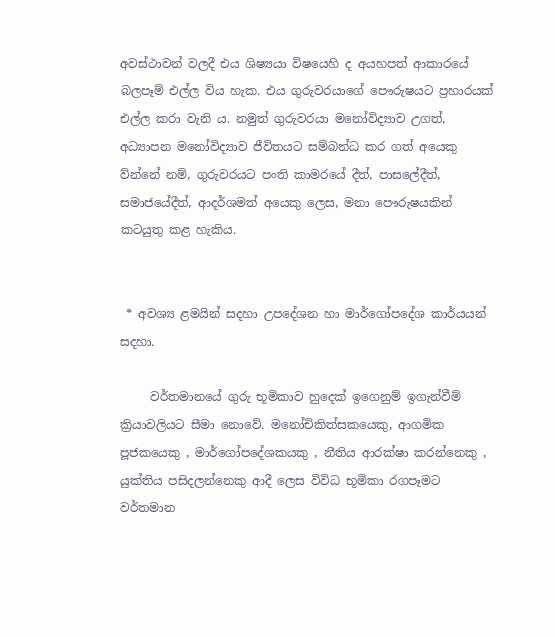අවස්ථාවන් වලදී එය ශිෂ්‍යයා විෂයෙහි ද අයහපත් ආකාරයේ බලපෑම් එල්ල විය හැක. එය ගුරුවරයාගේ පෞරුෂයට ප්‍රහාරයක් එල්ල කරා වැනි ය. නමුත් ගුරුවරයා මනෝවිද්‍යාව උගත්, අධ්‍යාපන මනෝවිද්‍යාව ජීවිතයට සම්බන්ධ කර ගත් අයෙකු ව්න්නේ නම්, ගුරුවරයට පංති කාමරයේ දීත්, පාසලේදීත්, සමාජයේදීත්, ආදර්ශමත් අයෙකු ලෙස, මනා පෞරුෂයකින් කටයුතු කළ හැකිය.


 * අවශ්‍ය ළමයින් සදහා උපදේශන හා මාර්ගෝපදේශ කාර්යයන් සදහා.

     වර්තමානයේ ගුරු භූමිකාව හුදෙක් ඉගෙනුම් ඉගැන්වීම් ක්‍රියාවලියට සීමා නොවේ. මනෝචිකිත්සකයෙකු, ආගමික පූජකයෙකු , මාර්ගෝපදේශකයකු , නීතිය ආරක්ෂා කරන්නෙකු , යුක්තිය පසිදලන්නෙකු ආදී ලෙස විවිධ භූමිකා රගපෑමට වර්තමාන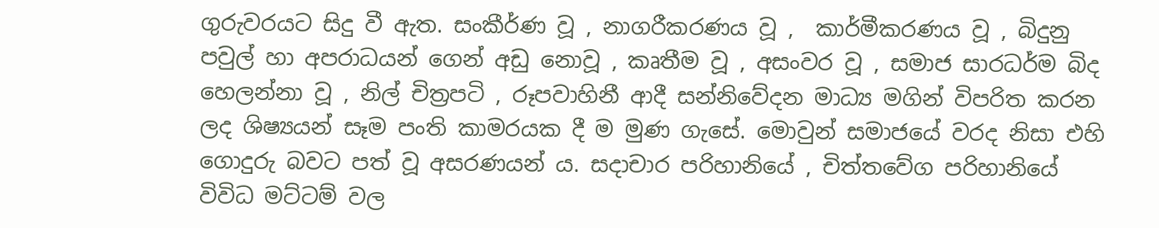ගුරුවරයට සිදු වී ඇත. සංකීර්ණ වූ , නාගරීකරණය වූ ,  කාර්මීකරණය වූ , බිදුනු පවුල් හා අපරාධයන් ගෙන් අඩු නොවූ , කෘතීම වූ , අසංවර වූ , සමාජ සාරධර්ම බිද හෙලන්නා වූ , නිල් චිත්‍රපටි , රූපවාහිනී ආදී සන්නිවේදන මාධ්‍ය මගින් විපරිත කරන ලද ශිෂ්‍යයන් සෑම පංති කාමරයක දී ම මුණ ගැසේ. මොවුන් සමාජයේ වරද නිසා එහි ගොදුරු බවට පත් වූ අසරණයන් ය. සදාචාර පරිහානියේ , චිත්තවේග පරිහානියේ විවිධ මට්ටම් වල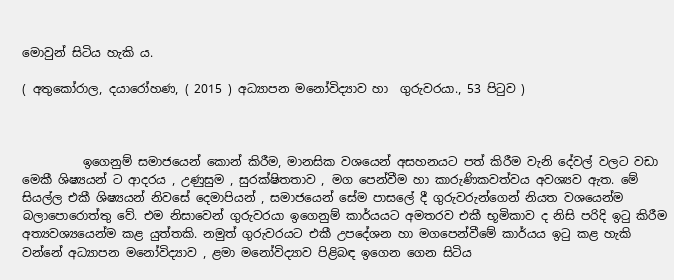මොවුන් සිටිය හැකි ය.

( අතුකෝරාල, දයාරෝහණ, ( 2015 ) අධ්‍යාපන මනෝවිද්‍යාව හා  ගුරුවරයා., 53 පිටුව )



          ඉගෙනුම් සමාජයෙන් කොන් කිරීම, මානසික වශයෙන් අසහනයට පත් කිරීම වැනි දේවල් වලට වඩා මෙකී ශිෂ්‍යයන් ට ආදරය , උණුසුම , සුරක්ෂිතතාව , මග පෙන්වීම හා කාරුණිකවත්වය අවශ්‍යව ඇත. මේ සියල්ල එකී ශිෂ්‍යයන් නිවසේ දෙමාපියන් , සමාජයෙන් සේම පාසලේ දී ගුරුවරුන්ගෙන් නියත වශයෙන්ම බලාපොරොත්තු වේ. එම නිසාවෙන් ගුරුවරයා ඉගෙනුම් කාර්යයට අමතරව එකී භූමිකාව ද නිසි පරිදි ඉටු කිරීම අත්‍යවශ්‍යයෙන්ම කළ යුත්තකි. නමුත් ගුරුවරයට එකී උපදේශන හා මගපෙන්වීමේ කාර්යය ඉටු කළ හැකි වන්නේ අධ්‍යාපන මනෝවිද්‍යාව , ළමා මනෝවිද්‍යාව පිළිබඳ ඉගෙන ගෙන සිටිය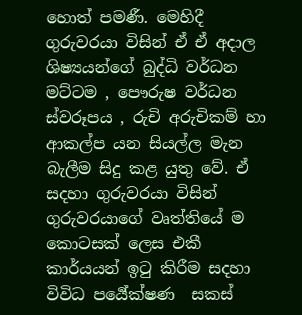හොත් පමණී. මෙහිදී ගුරුවරයා විසින් ඒ ඒ අදාල ශිෂ්‍යයන්ගේ බුද්ධි වර්ධන මට්ටම , පෞරුෂ වර්ධන ස්වරූපය , රුචි අරුචිකම් හා ආකල්ප යන සියල්ල මැන බැලීම සිදු කළ යුතු වේ. ඒ සදහා ගුරුවරයා විසින් ගුරුවරයාගේ වෘත්තියේ ම කොටසක් ලෙස එකී කාර්යයන් ඉටු කිරීම සදහා විවිධ පර්‍යේක්ෂණ  සකස්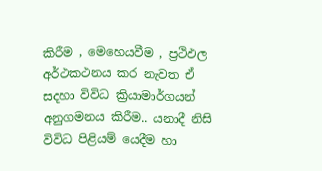කිරීම , මෙහෙයවීම , ප්‍රථිඵල අර්ථකථනය කර නැවත ඒ සදහා විවිධ ක්‍රියාමාර්ගයන් අනුගමනය කිරීම.. යනාදී නිසි විවිධ පිළියම් යෙදීම හා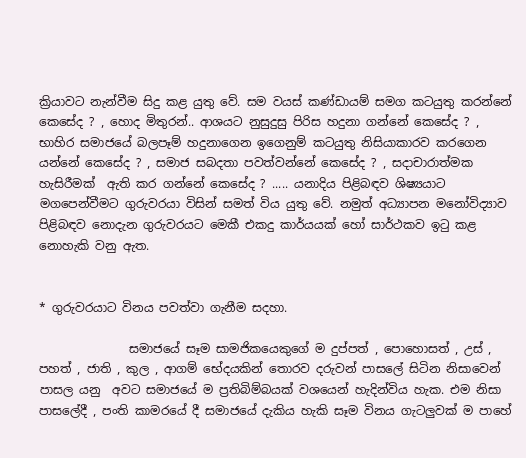ක්‍රියාවට නැන්වීම සිදු කළ යුතු වේ. සම වයස් කණ්ඩායම් සමග කටයුතු කරන්නේ කෙසේද ? , හොද මිතුරන්.. ආශයට නුසුදුසු පිරිස හදුනා ගන්නේ කෙසේද ? , භාහිර සමාජයේ බලපෑම් හදුනාගෙන ඉගෙනුම් කටයුතු නිසියාකාරව කරගෙන යන්නේ කෙසේද ? , සමාජ සබදතා පවත්වන්නේ කෙසේද ? , සදාචාරාත්මක හැසිරීමක්  ඇති කර ගන්නේ කෙසේද ? ..... යනාදිය පිළිබඳව ශිෂ්‍යයාට මගපෙන්වීමට ගුරුවරයා විසින් සමත් විය යුතු වේ. නමුත් අධ්‍යාපන මනෝවිද්‍යාව පිළිබඳව නොදැන ගුරුවරයට මෙකී එකදු කාර්යයක් හෝ සාර්ථකව ඉටු කළ නොහැකි වනු ඇත.


* ගුරුවරයාට විනය පවත්වා ගැනීම සදහා.

               සමාජයේ සෑම සාමජිකයෙකුගේ ම දුප්පත් , පොහොසත් , උස් , පහත් , ජාති , කුල , ආගම් භේදයකින් තොරව දරුවන් පාසලේ සිටින නිසාවෙන් පාසල යනු  අවට සමාජයේ ම ප්‍රතිබිම්බයක් වශයෙන් හැදින්විය හැක. එම නිසා පාසලේදී , පංති කාමරයේ දී සමාජයේ දැකිය හැකි සෑම විනය ගැටලුවක් ම පාහේ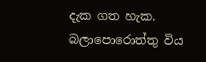දැක ගත හැක. බලාපොරොත්තු විය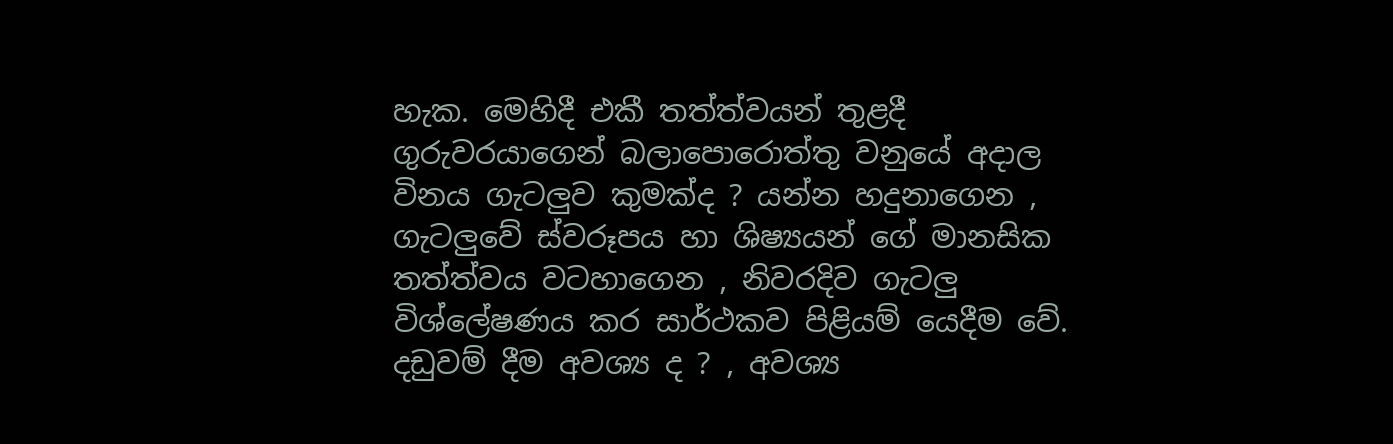හැක. මෙහිදී එකී තත්ත්වයන් තුළදී ගුරුවරයාගෙන් බලාපොරොත්තු වනුයේ අදාල විනය ගැටලුව කුමක්ද ? යන්න හදුනාගෙන , ගැටලුවේ ස්වරූපය හා ශිෂ්‍යයන් ගේ මානසික තත්ත්වය වටහාගෙන , නිවරදිව ගැටලු විශ්ලේෂණය කර සාර්ථකව පිළියම් යෙදීම වේ. දඩුවම් දීම අවශ්‍ය ද ? , අවශ්‍ය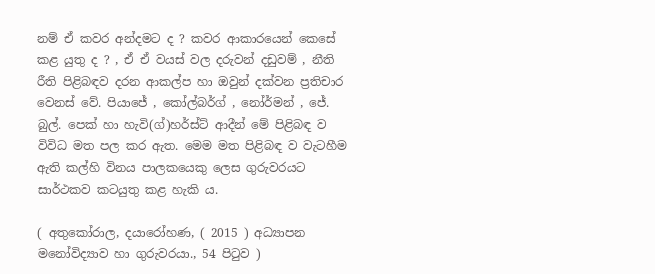නම් ඒ කවර අන්දමට ද ? කවර ආකාරයෙන් කෙසේ කළ යුතු ද ? , ඒ ඒ වයස් වල දරුවන් දඩුවම් , නීති රීති පිළිබඳව දරන ආකල්ප හා ඔවුන් දක්වන ප්‍රතිචාර වෙනස් වේ. පියාජේ , කෝල්බර්ග් , නෝර්මන් , ජේ. බුල්. පෙක් හා හැවි(ග්)හර්ස්ට් ආදීන් මේ පිළිබඳ ව විවිධ මත පල කර ඇත. මෙම මත පිළිබඳ ව වැටහීම ඇති කල්හි විනය පාලකයෙකු ලෙස ගුරුවරයට සාර්ථකව කටයුතු කළ හැකි ය.

( අතුකෝරාල, දයාරෝහණ, ( 2015 ) අධ්‍යාපන මනෝවිද්‍යාව හා ගුරුවරයා., 54 පිටුව )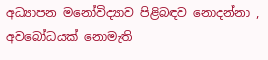අධ්‍යාපන මනෝවිද්‍යාව පිළිබඳව නොදන්නා , අවබෝධයක් නොමැති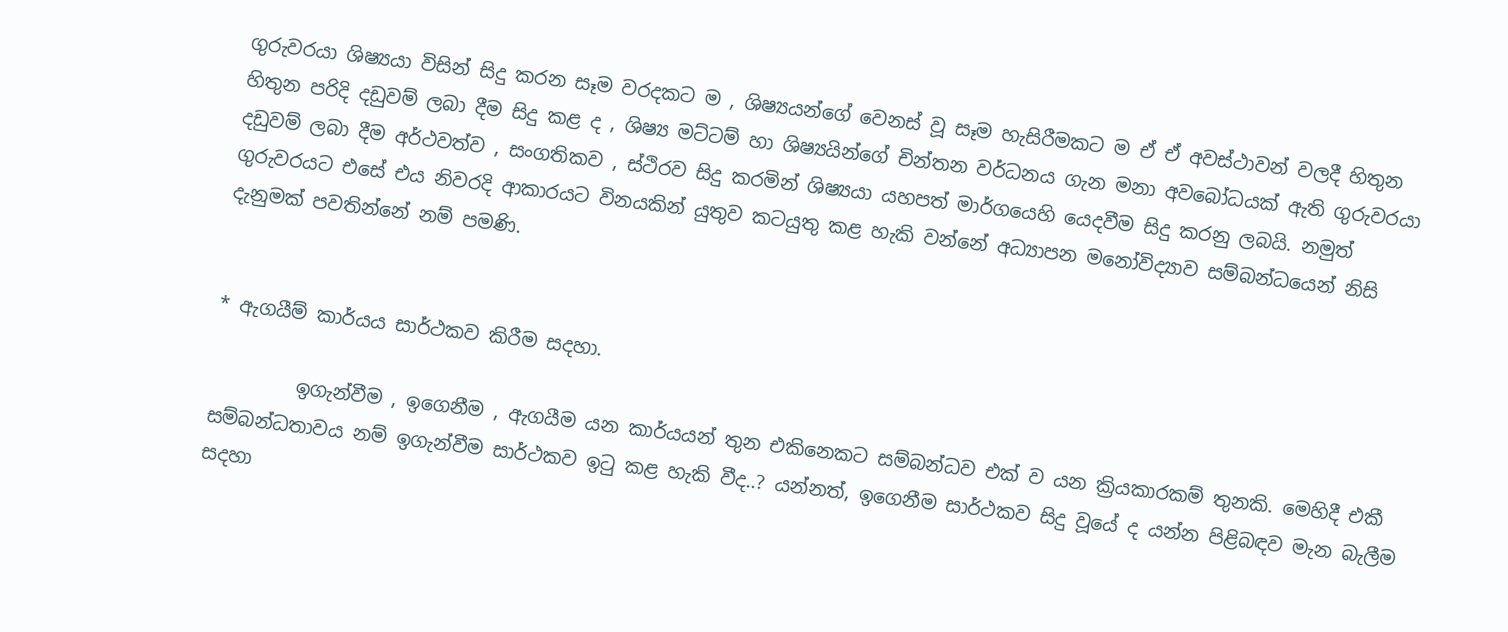ගුරුවරයා ශිෂ්‍යයා විසින් සිදු කරන සෑම වරදකට ම , ශිෂ්‍යයන්ගේ වෙනස් වූ සෑම හැසිරීමකට ම ඒ ඒ අවස්ථාවන් වලදී හිතුන හිතුන පරිදි දඩුවම් ලබා දීම සිදු කළ ද , ශිෂ්‍ය මට්ටම් හා ශිෂ්‍යයින්ගේ චින්තන වර්ධනය ගැන මනා අවබෝධයක් ඇති ගුරුවරයා දඩුවම් ලබා දීම අර්ථවත්ව , සංගතිකව , ස්ථිරව සිදු කරමින් ශිෂ්‍යයා යහපත් මාර්ගයෙහි යෙදවීම සිදු කරනු ලබයි. නමුත් ගුරුවරයට එසේ එය නිවරදි ආකාරයට විනයකින් යුතුව කටයුතු කළ හැකි වන්නේ අධ්‍යාපන මනෝවිද්‍යාව සම්බන්ධයෙන් නිසි දැනුමක් පවතින්නේ නම් පමණි.


* ඇගයීම් කාර්යය සාර්ථකව කිරීම සදහා.

         ඉගැන්වීම , ඉගෙනීම , ඇගයීම යන කාර්යයන් තුන එකිනෙකට සම්බන්ධව එක් ව යන ක්‍රියකාරකම් තුනකි. මෙහිදී එකී සම්බන්ධතාවය නම් ඉගැන්වීම සාර්ථකව ඉටු කළ හැකි වීද..? යන්නත්, ඉගෙනීම සාර්ථකව සිදු වූයේ ද යන්න පිළිබඳව මැන බැලීම සදහා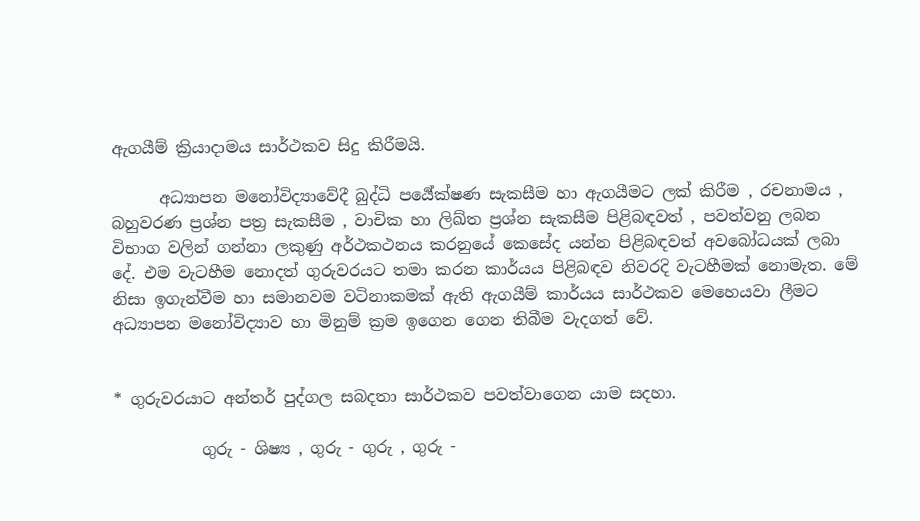ඇගයීම් ක්‍රියාදාමය සාර්ථකව සිදු කිරීමයි.

      අධ්‍යාපන මනෝවිද්‍යාවේදී බුද්ධි පර්‍යේක්ෂණ සැකසීම හා ඇගයීමට ලක් කිරීම , රචනාමය , බහුවරණ ප්‍රශ්න පත්‍ර සැකසීම , වාචික හා ලිඛ්ත ප්‍රශ්න සැකසීම පිළිබඳවත් , පවත්වනු ලබන විභාග වලින් ගන්නා ලකුණු අර්ථකථනය කරනුයේ කෙසේද යන්න පිළිබඳවත් අවබෝධයක් ලබා දේ. එම වැටහීම නොදත් ගුරුවරයට තමා කරන කාර්යය පිළිබඳව නිවරදි වැටහීමක් නොමැත. මේ නිසා ඉගැන්වීම හා සමානවම වටිනාකමක් ඇති ඇගයීම් කාර්යය සාර්ථකව මෙහෙයවා ලීමට අධ්‍යාපන මනෝවිද්‍යාව හා මිනුම් ක්‍රම ඉගෙන ගෙන තිබීම වැදගත් වේ.


* ගුරුවරයාට අන්තර් පුද්ගල සබදතා සාර්ථකව පවත්වාගෙන යාම සදහා.

           ගුරු - ශිෂ්‍ය , ගුරු - ගුරු , ගුරු -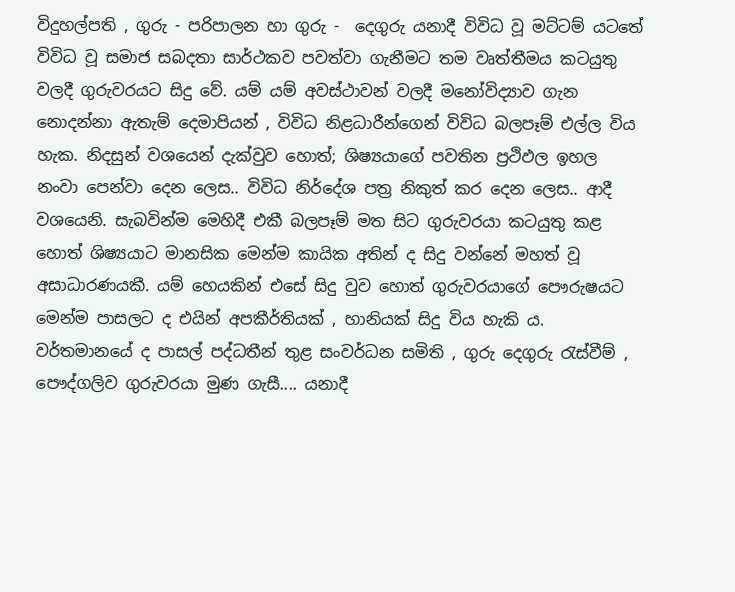විදුහල්පති , ගුරු - පරිපාලන හා ගුරු -  දෙගුරු යනාදී විවිධ වූ මට්ටම් යටතේ විවිධ වූ සමාජ සබදතා සාර්ථකව පවත්වා ගැනීමට තම වෘත්තීමය කටයුතු වලදී ගුරුවරයට සිදු වේ. යම් යම් අවස්ථාවන් වලදී මනෝවිද්‍යාව ගැන නොදන්නා ඇතැම් දෙමාපියන් , විවිධ නිළධාරීන්ගෙන් විවිධ බලපෑම් එල්ල විය හැක. නිදසුන් වශයෙන් දැක්වුව හොත්; ශිෂ්‍යයාගේ පවතින ප්‍රථිඵල ඉහල නංවා පෙන්වා දෙන ලෙස.. විවිධ නිර්දේශ පත්‍ර නිකුත් කර දෙන ලෙස.. ආදී වශයෙනි. සැබවින්ම මෙහිදී එකී බලපෑම් මත සිට ගුරුවරයා කටයුතු කළ හොත් ශිෂ්‍යයාට මානසික මෙන්ම කායික අතින් ද සිදු වන්නේ මහත් වූ අසාධාරණයකී. යම් හෙයකින් එසේ සිදු වුව හොත් ගුරුවරයාගේ පෞරුෂයට මෙන්ම පාසලට ද එයින් අපකීර්තියක් , හානියක් සිදු විය හැකි ය. වර්තමානයේ ද පාසල් පද්ධතීන් තුළ සංවර්ධන සමිති , ගුරු දෙගුරු රැස්වීම් , පෞද්ගලිව ගුරුවරයා මුණ ගැසී.... යනාදී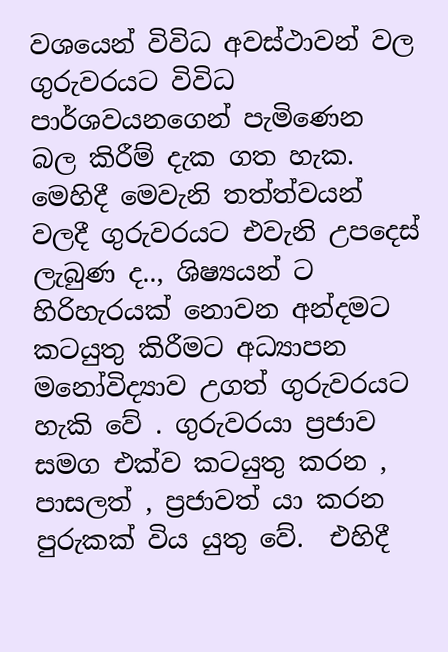වශයෙන් විවිධ අවස්ථාවන් වල ගුරුවරයට විවිධ පාර්ශවයනගෙන් පැමිණෙන බල කිරීම් දැක ගත හැක. මෙහිදී මෙවැනි තත්ත්වයන් වලදී ගුරුවරයට එවැනි උපදෙස් ලැබුණ ද.., ශිෂ්‍යයන් ට හිරිහැරයක් නොවන අන්දමට කටයුතු කිරීමට අධ්‍යාපන මනෝවිද්‍යාව උගත් ගුරුවරයට හැකි වේ . ගුරුවරයා ප්‍රජාව සමග එක්ව කටයුතු කරන , පාසලත් , ප්‍රජාවත් යා කරන පුරුකක් විය යුතු වේ.  එහිදී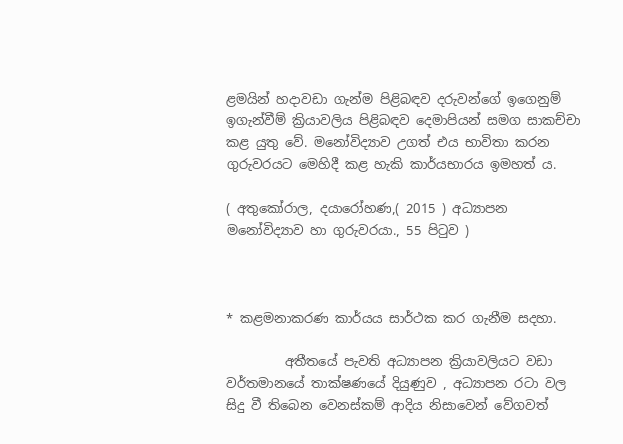ළමයින් හදාවඩා ගැන්ම පිළිබඳව දරුවන්ගේ ඉගෙනුම් ඉගැන්වීම් ක්‍රියාවලිය පිළිබඳව දෙමාපියන් සමග සාකච්චා කළ යුතු වේ. මනෝවිද්‍යාව උගත් එය භාවිතා කරන ගුරුවරයට මෙහිදී කළ හැකි කාර්යභාරය ඉමහත් ය.

( අතුකෝරාල, දයාරෝහණ,( 2015 ) අධ්‍යාපන මනෝවිද්‍යාව හා ගුරුවරයා., 55 පිටුව )



* කළමනාකරණ කාර්යය සාර්ථක කර ගැනීම සදහා.

         අතීතයේ පැවති අධ්‍යාපන ක්‍රියාවලියට වඩා වර්තමානයේ තාක්ෂණයේ දියුණුව , අධ්‍යාපන රටා වල සිදු වී තිබෙන වෙනස්කම් ආදිය නිසාවෙන් වේගවත්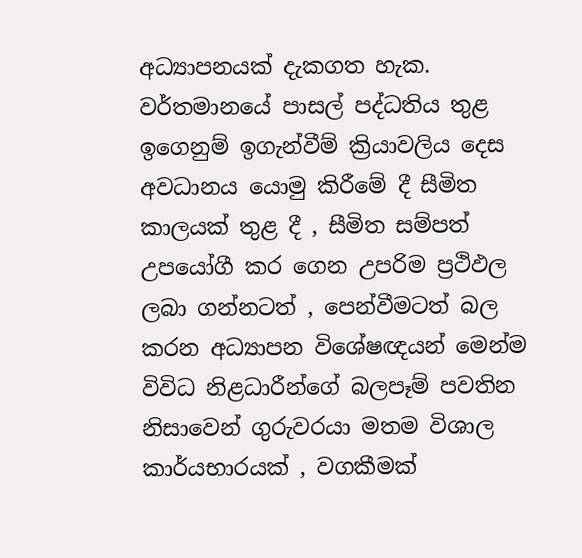අධ්‍යාපනයක් දැකගත හැක. වර්තමානයේ පාසල් පද්ධතිය තුළ ඉගෙනුම් ඉගැන්වීම් ක්‍රියාවලිය දෙස අවධානය යොමු කිරීමේ දී සීමිත කාලයක් තුළ දී , සීමිත සම්පත් උපයෝගී කර ගෙන උපරිම ප්‍රථිඵල ලබා ගන්නටත් , පෙන්වීමටත් බල කරන අධ්‍යාපන විශේෂඥයන් මෙන්ම විවිධ නිළධාරීන්ගේ බලපෑම් පවතින නිසාවෙන් ගුරුවරයා මතම විශාල කාර්යභාරයක් , වගකීමක්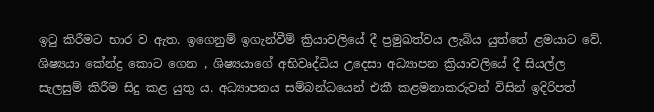ඉටු කිරීමට භාර ව ඇත. ඉගෙනුම් ඉගැන්වීම් ක්‍රියාවලියේ දී ප්‍රමුඛත්වය ලැබිය යුත්තේ ළමයාට වේ. ශිෂ්‍යයා කේන්ද්‍ර කොට ගෙන , ශිෂ්‍යයාගේ අභිවෘද්ධිය උදෙසා අධ්‍යාපන ක්‍රියාවලියේ දී සියල්ල සැලසුම් කිරීම සිදු කළ යුතු ය. අධ්‍යාපනය සම්බන්ධයෙන් එකී කළමනාකරුවන් විසින් ඉදිරිපත්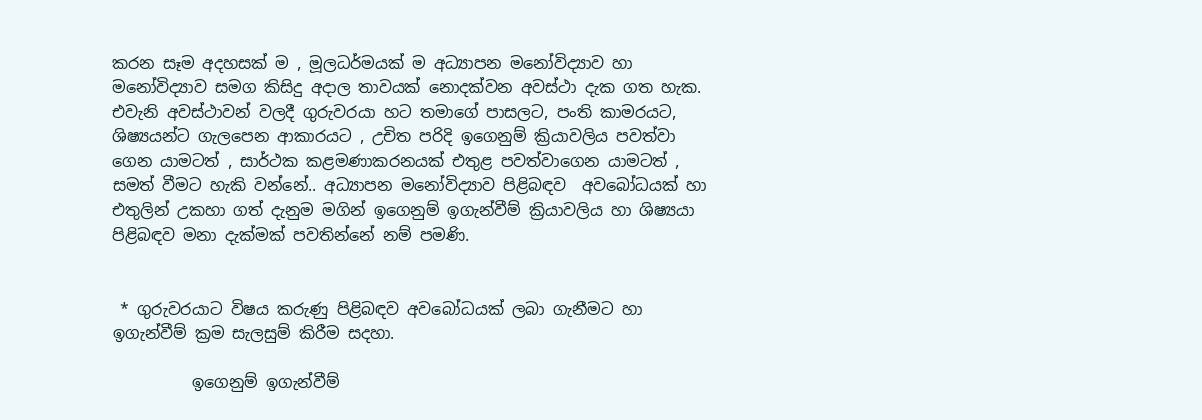කරන සෑම අදහසක් ම , මූලධර්මයක් ම අධ්‍යාපන මනෝවිද්‍යාව හා මනෝවිද්‍යාව සමග කිසිදු අදාල තාවයක් නොදක්වන අවස්ථා දැක ගත හැක. එවැනි අවස්ථාවන් වලදී ගුරුවරයා හට තමාගේ පාසලට, පංති කාමරයට, ශිෂ්‍යයන්ට ගැලපෙන ආකාරයට , උචිත පරිදි ඉගෙනුම් ක්‍රියාවලිය පවත්වා ගෙන යාමටත් , සාර්ථක කළමණාකරනයක් එතුළ පවත්වාගෙන යාමටත් , සමත් වීමට හැකි වන්නේ.. අධ්‍යාපන මනෝවිද්‍යාව පිළිබඳව  අවබෝධයක් හා එතුලින් උකහා ගත් දැනුම මගින් ඉගෙනුම් ඉගැන්වීම් ක්‍රියාවලිය හා ශිෂ්‍යයා පිළිබඳව මනා දැක්මක් පවතින්නේ නම් පමණි.


 * ගුරුවරයාට විෂය කරුණු පිළිබඳව අවබෝධයක් ලබා ගැනීමට හා ඉගැන්වීම් ක්‍රම සැලසුම් කිරීම සදහා.

          ඉගෙනුම් ඉගැන්වීම්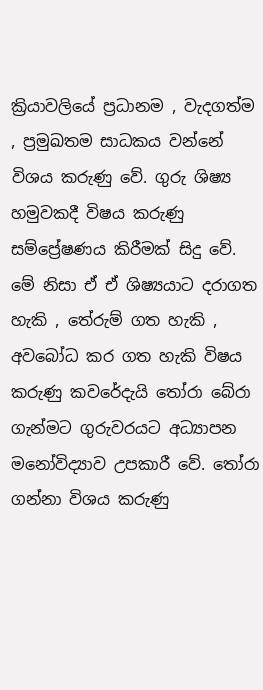ක්‍රියාවලියේ ප්‍රධානම , වැදගත්ම , ප්‍රමුඛතම සාධකය වන්නේ විශය කරුණු වේ. ගුරු ශිෂ්‍ය  හමුවකදී විෂය කරුණු සම්ප්‍රේෂණය කිරීමක් සිදු වේ. මේ නිසා ඒ ඒ ශිෂ්‍යයාට දරාගත හැකි , තේරුම් ගත හැකි , අවබෝධ කර ගත හැකි විෂය කරුණු කවරේදැයි තෝරා බේරා ගැන්මට ගුරුවරයට අධ්‍යාපන මනෝවිද්‍යාව උපකාරී වේ. තෝරා ගන්නා විශය කරුණු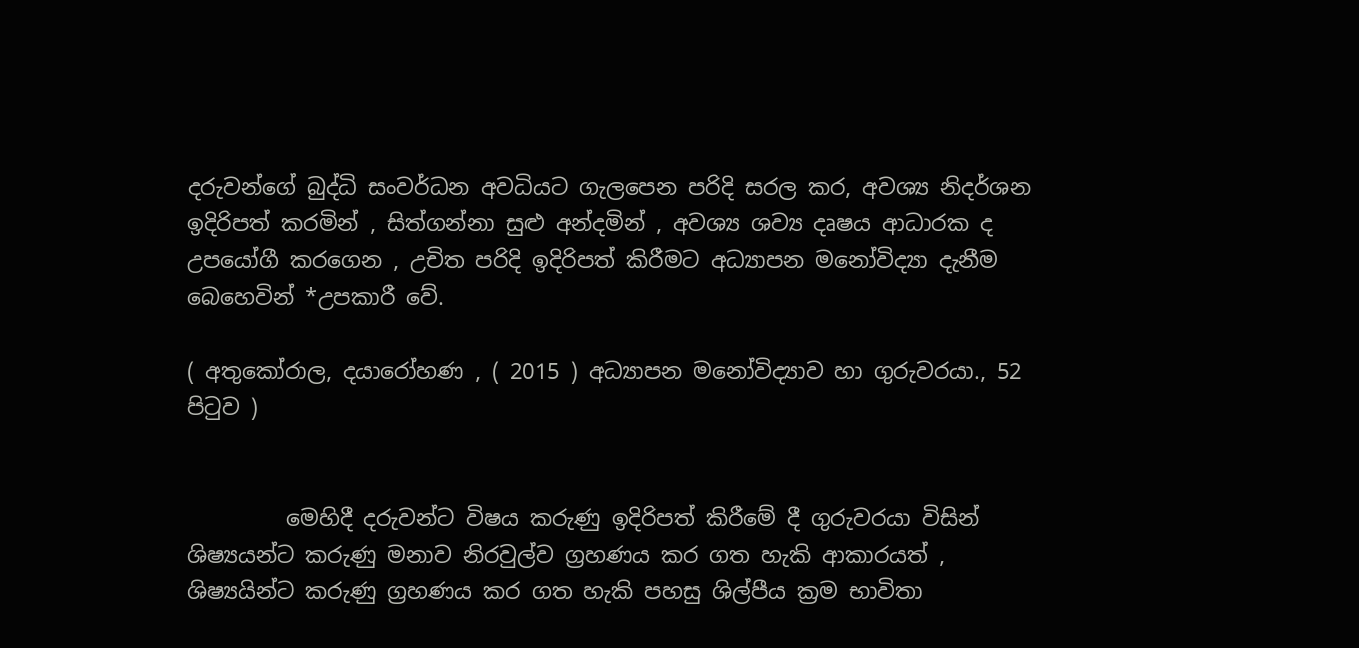දරුවන්ගේ බුද්ධි සංවර්ධන අවධියට ගැලපෙන පරිදි සරල කර, අවශ්‍ය නිදර්ශන ඉදිරිපත් කරමින් , සිත්ගන්නා සුළු අන්දමින් , අවශ්‍ය ශව්‍ය දෘෂය ආධාරක ද උපයෝගී කරගෙන , උචිත පරිදි ඉදිරිපත් කිරීමට අධ්‍යාපන මනෝවිද්‍යා දැනීම බෙහෙවින් *උපකාරී වේ.

( අතුකෝරාල, දයාරෝහණ , ( 2015 ) අධ්‍යාපන මනෝවිද්‍යාව හා ගුරුවරයා., 52 පිටුව )


         මෙහිදී දරුවන්ට විෂය කරුණු ඉදිරිපත් කිරීමේ දී ගුරුවරයා විසින් ශිෂ්‍යයන්ට කරුණු මනාව නිරවුල්ව ග්‍රහණය කර ගත හැකි ආකාරයත් , ශිෂ්‍යයින්ට කරුණු ග්‍රහණය කර ගත හැකි පහසු ශිල්පීය ක්‍රම භාවිතා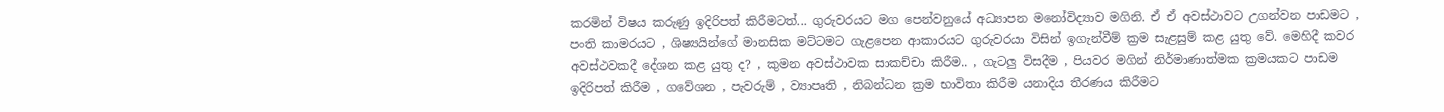කරමින් විෂය කරුණු ඉදිරිපත් කිරීමටත්... ගුරුවරයට මග පෙන්වනුයේ අධ්‍යාපන මනෝවිද්‍යාව මගිනි. ඒ ඒ අවස්ථාවට උගන්වන පාඩමට , පංති කාමරයට , ශිෂ්‍යයින්ගේ මානසික මට්ටමට ගැළපෙන ආකාරයට ගුරුවරයා විසින් ඉගැන්වීම් ක්‍රම සැළසුම් කළ යුතු වේ. මෙහිදී කවර අවස්ථවකදී දේශන කළ යුතු ද? , කුමන අවස්ථාවක සාකච්චා කිරීම.. , ගැටලු විසදීම , පියවර මගින් නිර්මාණාත්මක ක්‍රමයකට පාඩම ඉදිරිපත් කිරීම , ගවේශන , පැවරුම් , ව්‍යාපෘති , නිබන්ධන ක්‍රම භාවිතා කිරීම යනාදිය තීරණය කිරීමට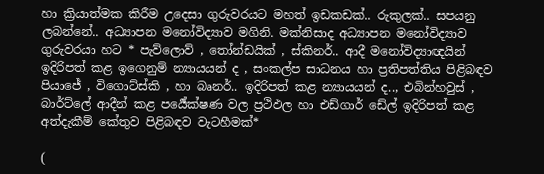හා ක්‍රියාත්මක කිරීම උදෙසා ගුරුවරයට මහත් ඉඩකඩක්.. රුකුලක්.. සපයනු ලබන්නේ.. අධ්‍යාපන මනෝවිද්‍යාව මගිනි. මක්නිසාද අධ්‍යාපන මනෝවිද්‍යාව ගුරුවරයා හට * පැව්ලොව් , තෝන්ඩයික් , ස්කිනර්.. ආදී මනෝවිද්‍යාඥයින් ඉදිරිපත් කළ ඉගෙනුම් න්‍යායයන් ද , සංකල්ප සාධනය හා ප්‍රතිපත්තිය පිළිබඳව පියාජේ , විගොට්ස්කි , හා බෘනර්.. ඉදිරිපත් කළ න්‍යායයන් ද.., එබින්හවුස් , බාර්ට්ලේ ආදීන් කළ පර්‍යේක්ෂණ වල ප්‍රථිඵල හා එඩ්ගාර් ඩේල් ඉදිරිපත් කළ අත්දැකීම් කේතුව පිළිබඳව වැටහීමක්*

(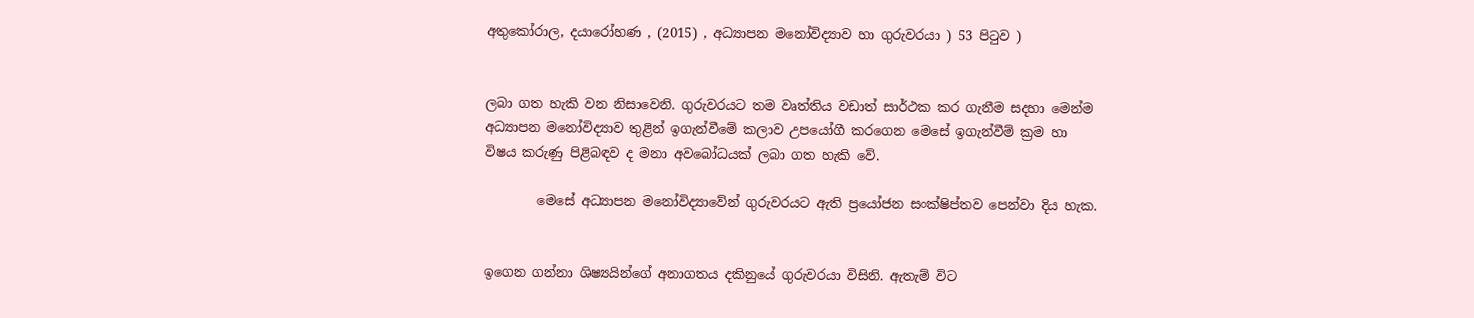අතුකෝරාල, දයාරෝහණ , (2015) , අධ්‍යාපන මනෝවිද්‍යාව හා ගුරුවරයා ) 53 පිටුව )


ලබා ගත හැකි වන නිසාවෙනි. ගුරුවරයට තම වෘත්තිය වඩාත් සාර්ථක කර ගැනීම සදහා මෙන්ම අධ්‍යාපන මනෝවිද්‍යාව තුළින් ඉගැන්වීමේ කලාව උපයෝගී කරගෙන මෙසේ ඉගැන්වීම් ක්‍රම හා විෂය කරුණු පිළිබඳව ද මනා අවබෝධයක් ලබා ගත හැකි වේ.

        මෙසේ අධ්‍යාපන මනෝවිද්‍යාවේන් ගුරුවරයට ඇති ප්‍රයෝජන සංක්ෂිප්තව පෙන්වා දිය හැක.


ඉගෙන ගන්නා ශිෂ්‍යයින්ගේ අනාගතය දකිනුයේ ගුරුවරයා විසිනි. ඇතැම් විට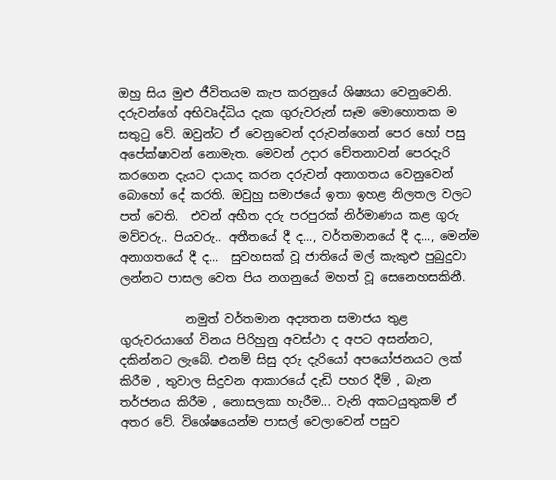ඔහු සිය මුළු ජීවිතයම කැප කරනුයේ ශිෂ්‍යයා වෙනුවෙනි. දරුවන්ගේ අභිවෘද්ධිය දැක ගුරුවරුන් සෑම මොහොතක ම සතුටු වේ. ඔවුන්ට ඒ වෙනුවෙන් දරුවන්ගෙන් පෙර හෝ පසු අපේක්ෂාවන් නොමැත. මෙවන් උදාර චේතනාවන් පෙරදැරි කරගෙන දැයට දායාද කරන දරුවන් අනාගතය වෙනුවෙන් බොහෝ දේ කරති. ඔවුහු සමාජයේ ඉතා ඉහළ නිලතල වලට පත් වෙති.  එවන් අභීත දරු පරපුරක් නිර්මාණය කළ ගුරු මව්වරු.. පියවරු.. අතීතයේ දී ද..., වර්තමානයේ දී ද..., මෙන්ම අනාගතයේ දී ද...  සුවහසක් වූ ජාතියේ මල් කැකුළු පුබුදුවා ලන්නට පාසල වෙත පිය නගනුයේ මහත් වූ සෙනෙහසකිනී.

           නමුත් වර්තමාන අද්‍යතන සමාජය තුළ ගුරුවරයාගේ විනය පිරිහුනු අවස්ථා ද අපට අසන්නට, දකින්නට ලැබේ. එනම් සිසු දරු දැරියෝ අපයෝජනයට ලක් කිරීම , තුවාල සිදුවන ආකාරයේ දැඩි පහර දීම් , බැන තර්ජනය කිරීම , නොසලකා හැරීම... වැනි අකටයුතුකම් ඒ අතර වේ. විශේෂයෙන්ම පාසල් වෙලාවෙන් පසුව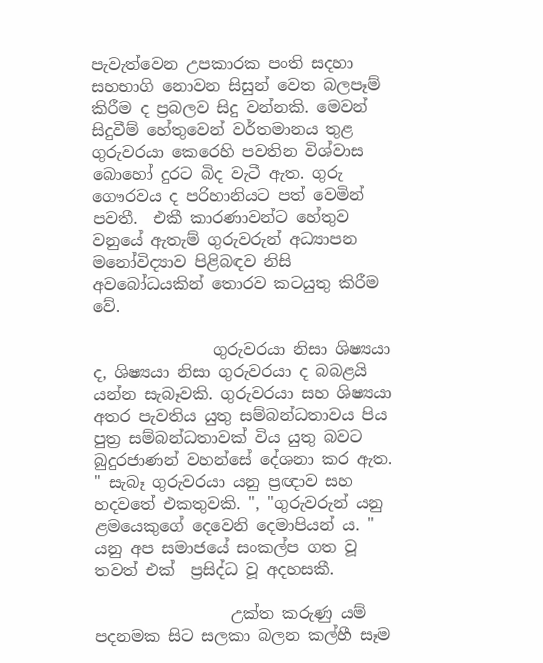පැවැත්වෙන උපකාරක පංති සදහා සහභාගි නොවන සිසුන් වෙත බලපෑම් කිරීම ද ප්‍රබලව සිදු වන්නකි. මෙවන් සිදුවීම් හේතුවෙන් වර්තමානය තුළ ගුරුවරයා කෙරෙහි පවතින විශ්වාස බොහෝ දුරට බිද වැටී ඇත. ගුරු ගෞරවය ද පරිහානියට පත් වෙමින් පවතී.  එකී කාරණාවන්ට හේතුව වනුයේ ඇතැම් ගුරුවරුන් අධ්‍යාපන මනෝවිද්‍යාව පිළිබඳව නිසි අවබෝධයකින් තොරව කටයුතු කිරීම වේ.

               ගුරුවරයා නිසා ශිෂ්‍යයා ද, ශිෂ්‍යයා නිසා ගුරුවරයා ද බබළයි යන්න සැබෑවකි. ගුරුවරයා සහ ශිෂ්‍යයා අතර පැවතිය යුතු සම්බන්ධතාවය පිය පුත්‍ර සම්බන්ධතාවක් විය යුතු බවට බුදුරජාණන් වහන්සේ දේශනා කර ඇත. " සැබෑ ගුරුවරයා යනු ප්‍රඥාව සහ හදවතේ එකතුවකි. ", "ගුරුවරුන් යනු ළමයෙකුගේ දෙවෙනි දෙමාපියන් ය. "  යනු අප සමාජයේ සංකල්ප ගත වූ තවත් එක්  ප්‍රසිද්ධ වූ අදහසකී.

                 උක්ත කරුණු යම් පදනමක සිට සලකා බලන කල්හී සෑම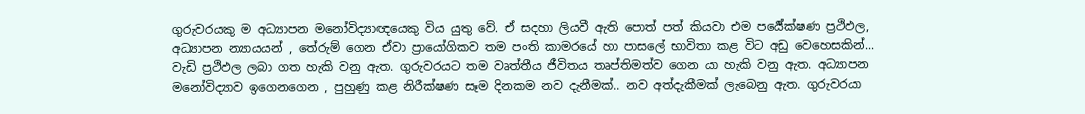ගුරුවරයකු ම අධ්‍යාපන මනෝවිද්‍යාඥයෙකු විය යුතු වේ. ඒ සදහා ලියවී ඇති පොත් පත් කියවා එම පර්‍යේක්ෂණ ප්‍රථිඵල, අධ්‍යාපන න්‍යායයන් , තේරුම් ගෙන ඒවා ප්‍රායෝගිකව තම පංති කාමරයේ හා පාසලේ භාවිතා කළ විට අඩු වෙහෙසකින්... වැඩි ප්‍රථිඵල ලබා ගත හැකි වනු ඇත. ගුරුවරයට තම වෘත්තීය ජීවිතය තෘප්තිමත්ව ගෙන යා හැකි වනු ඇත. අධ්‍යාපන මනෝවිද්‍යාව ඉගෙනගෙන , පුහුණු කළ නිරීක්ෂණ සෑම දිනකම නව දැනීමක්.. නව අත්දැකීමක් ලැබෙනු ඇත. ගුරුවරයා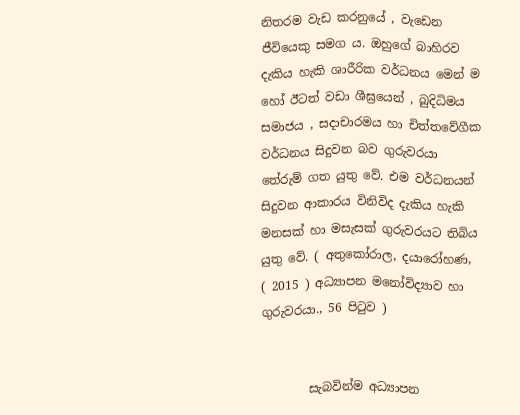නිතරම වැඩ කරනුයේ , වැඩෙන ජීවියෙකු සමග ය. ඔහුගේ බාහිරව දැකිය හැකි ශාරීරික වර්ධනය මෙන් ම හෝ ඊටත් වඩා ශීඝ්‍රයෙන් , බුදිධිමය සමාජය , සදාචාරමය හා චිත්තවේගීක වර්ධනය සිදුවන බව ගුරුවරයා තේරුම් ගත යුතු වේ. එම වර්ධනයන් සිදුවන ආකාරය විනිවිද දැකිය හැකි මනසක් හා මසැසක් ගුරුවරයට තිබිය යුතු වේ. ( අතුකෝරාල, දයාරෝහණ, ( 2015 ) අධ්‍යාපන මනෝවිද්‍යාව හා ගුරුවරයා., 56 පිටුව )


        සැබවින්ම අධ්‍යාපන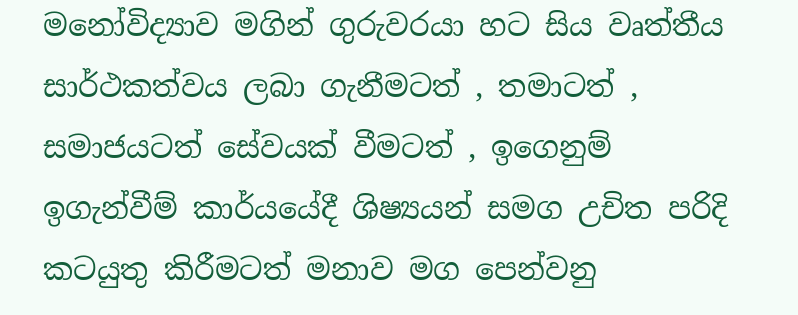මනෝවිද්‍යාව මගින් ගුරුවරයා හට සිය වෘත්තීය සාර්ථකත්වය ලබා ගැනීමටත් , තමාටත් , සමාජයටත් සේවයක් වීමටත් , ඉගෙනුම් ඉගැන්වීම් කාර්යයේදී ශිෂ්‍යයන් සමග උචිත පරිදි කටයුතු කිරීමටත් මනාව මග පෙන්වනු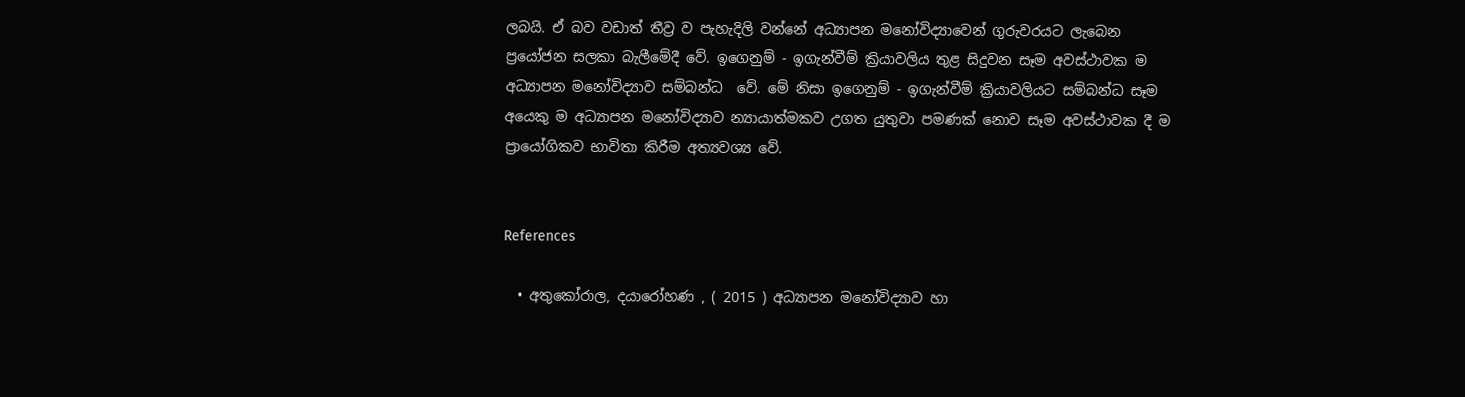ලබයි. ඒ බව වඩාත් තීව්‍ර ව පැහැදිලි වන්නේ අධ්‍යාපන මනෝවිද්‍යාවෙන් ගුරුවරයට ලැබෙන ප්‍රයෝජන සලකා බැලීමේදී වේ. ඉගෙනුම් - ඉගැන්වීම් ක්‍රියාවලිය තුළ සිදුවන සෑම අවස්ථාවක ම අධ්‍යාපන මනෝවිද්‍යාව සම්බන්ධ  වේ. මේ නිසා ඉගෙනුම් - ඉගැන්වීම් ක්‍රියාවලියට සම්බන්ධ සෑම අයෙකු ම අධ්‍යාපන මනෝවිද්‍යාව න්‍යායාත්මකව උගත යුතුවා පමණක් නොව සෑම අවස්ථාවක දී ම ප්‍රායෝගිකව භාවිතා කිරීම අත්‍යවශ්‍ය වේ.


References

  • අතුකෝරාල, දයාරෝහණ , ( 2015 ) අධ්‍යාපන මනෝවිද්‍යාව හා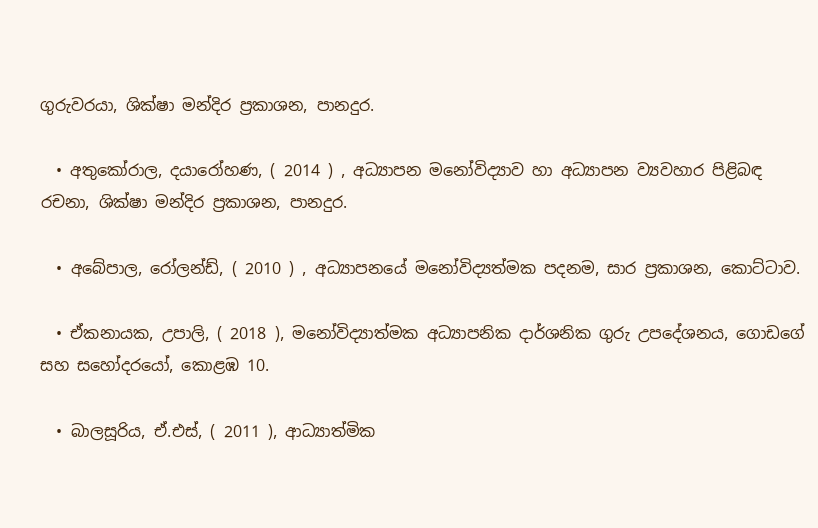ගුරුවරයා, ශික්ෂා මන්දිර ප්‍රකාශන, පානදුර.

  • අතුකෝරාල, දයාරෝහණ, ( 2014 ) , අධ්‍යාපන මනෝවිද්‍යාව හා අධ්‍යාපන ව්‍යවහාර පිළිබඳ රචනා, ශික්ෂා මන්දිර ප්‍රකාශන, පානදුර.

  • අබේපාල, රෝලන්ඩ්, ( 2010 ) , අධ්‍යාපනයේ මනෝවිද්‍යත්මක පදනම, සාර ප්‍රකාශන, කොට්ටාව.

  • ඒකනායක, උපාලි, ( 2018 ), මනෝවිද්‍යාත්මක අධ්‍යාපනික දාර්ශනික ගුරු උපදේශනය, ගොඩගේ සහ සහෝදරයෝ, කොළඹ 10.

  • බාලසූරිය, ඒ.එස්, ( 2011 ), ආධ්‍යාත්මික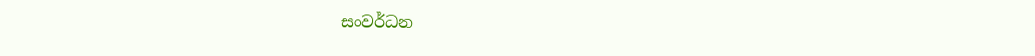සංවර්ධන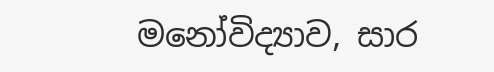මනෝවිද්‍යාව, සාර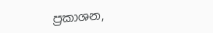ප්‍රකාශන,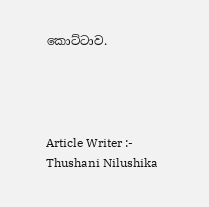කොට්ටාව.




Article Writer :- Thushani Nilushika